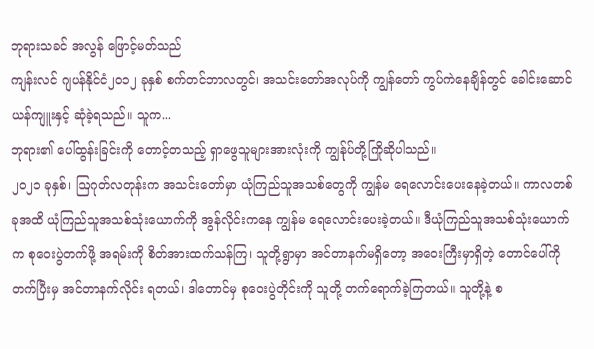ဘုရားသခင် အလွန် ဖြောင့်မတ်သည်
ကျန်းလင် ဂျပန်နိုင်ငံ၂၀၁၂ ခုနှစ် စက်တင်ဘာလတွင်၊ အသင်းတော်အလုပ်ကို ကျွန်တော် ကွပ်ကဲနေချိန်တွင် ခေါင်းဆောင်ယန်ကျူးနှင့် ဆုံခဲ့ရသည်။ သူက...
ဘုရား၏ ပေါ်ထွန်းခြင်းကို တောင့်တသည့် ရှာဖွေသူများအားလုံးကို ကျွန်ုပ်တို့ကြိုဆိုပါသည်။
၂၀၂၁ ခုနှစ်၊ ဩဂုတ်လတုန်းက အသင်းတော်မှာ ယုံကြည်သူအသစ်တွေကို ကျွန်မ ရေလောင်းပေးနေခဲ့တယ်။ ကာလတစ်ခုအထိ ယုံကြည်သူအသစ်သုံးယောက်ကို အွန်လိုင်းကနေ ကျွန်မ ရေလောင်းပေးခဲ့တယ်။ ဒီယုံကြည်သူအသစ်သုံးယောက်က စုဝေးပွဲတက်ဖို့ အရမ်းကို စိတ်အားထက်သန်ကြ၊ သူတို့ရွာမှာ အင်တာနက်မရှိတော့ အဝေးကြီးမှာရှိတဲ့ တောင်ပေါ်ကို တက်ပြီးမှ အင်တာနက်လိုင်း ရတယ်၊ ဒါတောင်မှ စုဝေးပွဲတိုင်းကို သူတို့ တက်ရောက်ခဲ့ကြတယ်။ သူတို့နဲ့ စ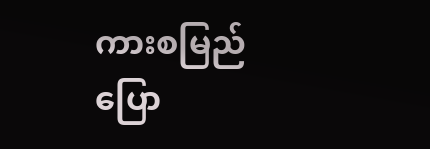ကားစမြည်ပြော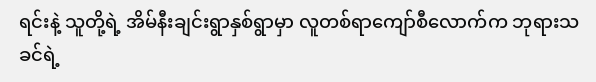ရင်းနဲ့ သူတို့ရဲ့ အိမ်နီးချင်းရွာနှစ်ရွာမှာ လူတစ်ရာကျော်စီလောက်က ဘုရားသခင်ရဲ့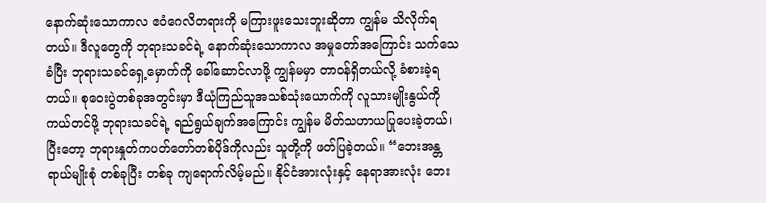နောက်ဆုံးသောကာလ ဧဝံဂေလိတရားကို မကြားဖူးသေးဘူးဆိုတာ ကျွန်မ သိလိုက်ရတယ်။ ဒီလူတွေကို ဘုရားသခင်ရဲ့ နောက်ဆုံးသောကာလ အမှုတော်အကြောင်း သက်သေခံပြီး ဘုရားသခင်ရှေ့မှောက်ကို ခေါ်ဆောင်လာဖို့ ကျွန်မမှာ တာဝန်ရှိတယ်လို့ ခံစားခဲ့ရတယ်။ စုဝေးပွဲတစ်ခုအတွင်းမှာ ဒီယုံကြည်သူအသစ်သုံးယောက်ကို လူသားမျိုးနွယ်ကို ကယ်တင်ဖို့ ဘုရားသခင်ရဲ့ ရည်ရွယ်ချက်အကြောင်း ကျွန်မ မိတ်သဟာယပြုပေးခဲ့တယ်၊ ပြီးတော့ ဘုရားနှုတ်ကပတ်တော်တစ်ပိုဒ်ကိုလည်း သူတို့ကို ဖတ်ပြခဲ့တယ်။ “ဘေးအန္တရာယ်မျိုးစုံ တစ်ခုပြီး တစ်ခု ကျရောက်လိမ့်မည်။ နိုင်ငံအားလုံးနှင့် နေရာအားလုံး ဘေး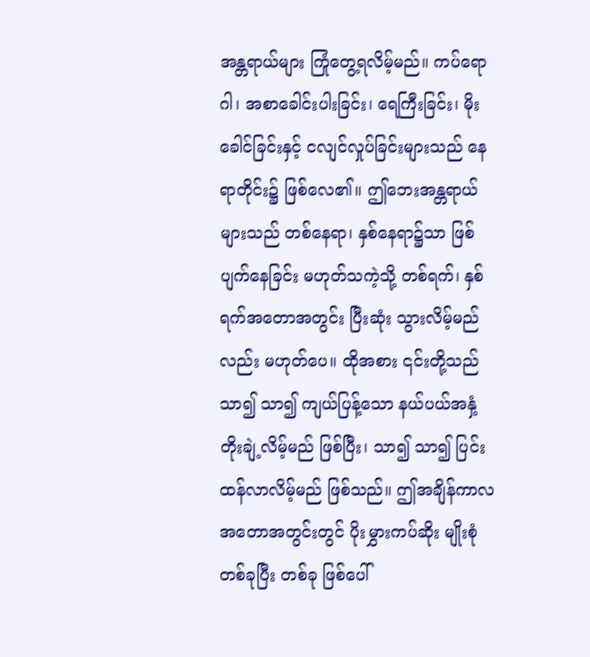အန္တရာယ်များ ကြုံတွေ့ရလိမ့်မည်။ ကပ်ရောဂါ၊ အစာခေါင်းပါးခြင်း၊ ရေကြီးခြင်း၊ မိုးခေါင်ခြင်းနှင့် ငလျင်လှုပ်ခြင်းများသည် နေရာတိုင်း၌ ဖြစ်လေ၏။ ဤဘေးအန္တရာယ်များသည် တစ်နေရာ၊ နှစ်နေရာ၌သာ ဖြစ်ပျက်နေခြင်း မဟုတ်သကဲ့သို့ တစ်ရက်၊ နှစ်ရက်အတောအတွင်း ပြီးဆုံး သွားလိမ့်မည်လည်း မဟုတ်ပေ။ ထိုအစား ၎င်းတို့သည် သာ၍ သာ၍ ကျယ်ပြန့်သော နယ်ပယ်အနှံ့ တိုးချဲ့လိမ့်မည် ဖြစ်ပြီး၊ သာ၍ သာ၍ ပြင်းထန်လာလိမ့်မည် ဖြစ်သည်။ ဤအချိန်ကာလ အတောအတွင်းတွင် ပိုးမွှားကပ်ဆိုး မျိုးစုံ တစ်ခုပြီး တစ်ခု ဖြစ်ပေါ်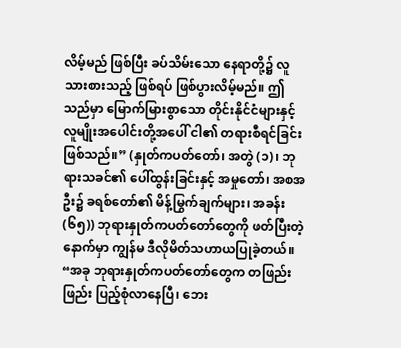လိမ့်မည် ဖြစ်ပြီး ခပ်သိမ်းသော နေရာတို့၌ လူသားစားသည့် ဖြစ်ရပ် ဖြစ်ပွားလိမ့်မည်။ ဤသည်မှာ မြောက်မြားစွာသော တိုင်းနိုင်ငံများနှင့် လူမျိုးအပေါင်းတို့အပေါ် ငါ၏ တရားစီရင်ခြင်း ဖြစ်သည်။” (နှုတ်ကပတ်တော်၊ အတွဲ (၁)၊ ဘုရားသခင်၏ ပေါ်ထွန်းခြင်းနှင့် အမှုတော်၊ အစအဦး၌ ခရစ်တော်၏ မိန့်မြွက်ချက်များ၊ အခန်း (၆၅)) ဘုရားနှုတ်ကပတ်တော်တွေကို ဖတ်ပြီးတဲ့နောက်မှာ ကျွန်မ ဒီလိုမိတ်သဟာယပြုခဲ့တယ်။ “အခု ဘုရားနှုတ်ကပတ်တော်တွေက တဖြည်းဖြည်း ပြည့်စုံလာနေပြီ၊ ဘေး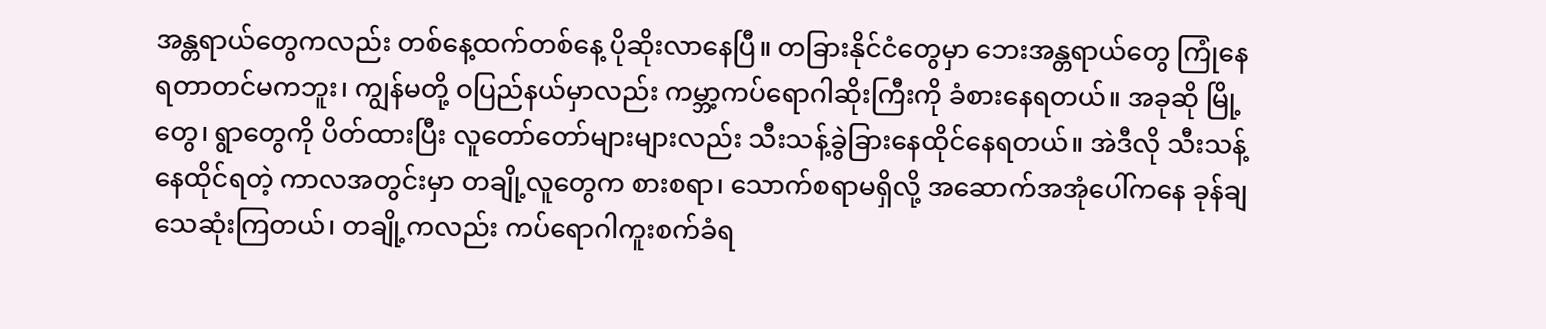အန္တရာယ်တွေကလည်း တစ်နေ့ထက်တစ်နေ့ ပိုဆိုးလာနေပြီ။ တခြားနိုင်ငံတွေမှာ ဘေးအန္တရာယ်တွေ ကြုံနေရတာတင်မကဘူး၊ ကျွန်မတို့ ဝပြည်နယ်မှာလည်း ကမ္ဘာ့ကပ်ရောဂါဆိုးကြီးကို ခံစားနေရတယ်။ အခုဆို မြို့တွေ၊ ရွာတွေကို ပိတ်ထားပြီး လူတော်တော်များများလည်း သီးသန့်ခွဲခြားနေထိုင်နေရတယ်။ အဲဒီလို သီးသန့်နေထိုင်ရတဲ့ ကာလအတွင်းမှာ တချို့လူတွေက စားစရာ၊ သောက်စရာမရှိလို့ အဆောက်အအုံပေါ်ကနေ ခုန်ချသေဆုံးကြတယ်၊ တချို့ကလည်း ကပ်ရောဂါကူးစက်ခံရ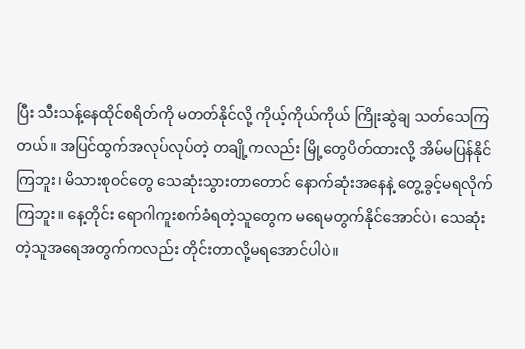ပြီး သီးသန့်နေထိုင်စရိတ်ကို မတတ်နိုင်လို့ ကိုယ့်ကိုယ်ကိုယ် ကြိုးဆွဲချ သတ်သေကြတယ်။ အပြင်ထွက်အလုပ်လုပ်တဲ့ တချို့ကလည်း မြို့တွေပိတ်ထားလို့ အိမ်မပြန်နိုင်ကြဘူး၊ မိသားစုဝင်တွေ သေဆုံးသွားတာတောင် နောက်ဆုံးအနေနဲ့ တွေ့ခွင့်မရလိုက်ကြဘူး။ နေ့တိုင်း ရောဂါကူးစက်ခံရတဲ့သူတွေက မရေမတွက်နိုင်အောင်ပဲ၊ သေဆုံးတဲ့သူအရေအတွက်ကလည်း တိုင်းတာလို့မရအောင်ပါပဲ။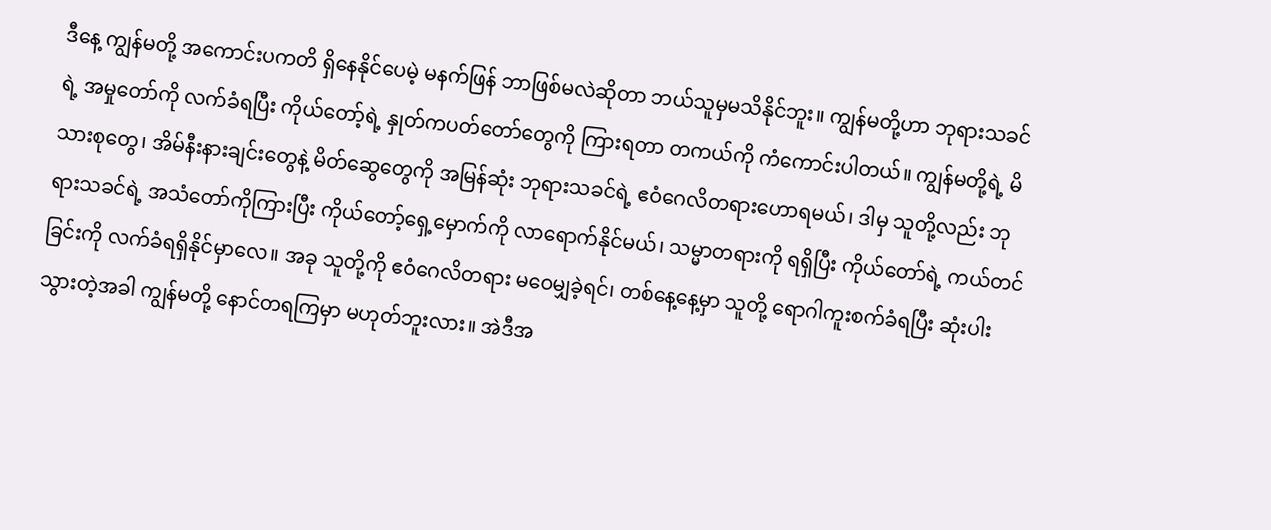ဒီနေ့ ကျွန်မတို့ အကောင်းပကတိ ရှိနေနိုင်ပေမဲ့ မနက်ဖြန် ဘာဖြစ်မလဲဆိုတာ ဘယ်သူမှမသိနိုင်ဘူး။ ကျွန်မတို့ဟာ ဘုရားသခင်ရဲ့ အမှုတော်ကို လက်ခံရပြီး ကိုယ်တော့်ရဲ့ နှုတ်ကပတ်တော်တွေကို ကြားရတာ တကယ်ကို ကံကောင်းပါတယ်။ ကျွန်မတို့ရဲ့ မိသားစုတွေ၊ အိမ်နီးနားချင်းတွေနဲ့ မိတ်ဆွေတွေကို အမြန်ဆုံး ဘုရားသခင်ရဲ့ ဧဝံဂေလိတရားဟောရမယ်၊ ဒါမှ သူတို့လည်း ဘုရားသခင်ရဲ့ အသံတော်ကိုကြားပြီး ကိုယ်တော့်ရှေ့မှောက်ကို လာရောက်နိုင်မယ်၊ သမ္မာတရားကို ရရှိပြီး ကိုယ်တော်ရဲ့ ကယ်တင်ခြင်းကို လက်ခံရရှိနိုင်မှာလေ။ အခု သူတို့ကို ဧဝံဂေလိတရား မဝေမျှခဲ့ရင်၊ တစ်နေ့နေ့မှာ သူတို့ ရောဂါကူးစက်ခံရပြီး ဆုံးပါးသွားတဲ့အခါ ကျွန်မတို့ နောင်တရကြမှာ မဟုတ်ဘူးလား။ အဲဒီအ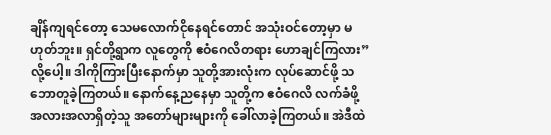ချိန်ကျရင်တော့ သေမလောက်ငိုနေရင်တောင် အသုံးဝင်တော့မှာ မဟုတ်ဘူး။ ရှင်တို့ရွာက လူတွေကို ဧဝံဂေလိတရား ဟောချင်ကြလား” လို့ပေါ့။ ဒါကိုကြားပြီးနောက်မှာ သူတို့အားလုံးက လုပ်ဆောင်ဖို့ သဘောတူခဲ့ကြတယ်။ နောက်နေ့ညနေမှာ သူတို့က ဧဝံဂေလိ လက်ခံဖို့ အလားအလာရှိတဲ့သူ အတော်များများကို ခေါ်လာခဲ့ကြတယ်။ အဲဒီထဲ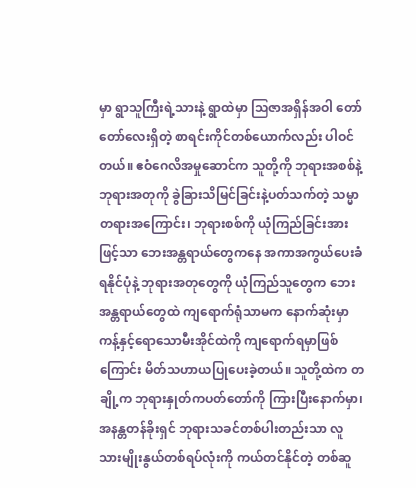မှာ ရွာသူကြီးရဲ့သားနဲ့ ရွာထဲမှာ ဩဇာအရှိန်အဝါ တော်တော်လေးရှိတဲ့ စာရင်းကိုင်တစ်ယောက်လည်း ပါဝင်တယ်။ ဧဝံဂေလိအမှုဆောင်က သူတို့ကို ဘုရားအစစ်နဲ့ ဘုရားအတုကို ခွဲခြားသိမြင်ခြင်းနဲ့ပတ်သက်တဲ့ သမ္မာတရားအကြောင်း၊ ဘုရားစစ်ကို ယုံကြည်ခြင်းအားဖြင့်သာ ဘေးအန္တရာယ်တွေကနေ အကာအကွယ်ပေးခံရနိုင်ပုံနဲ့ ဘုရားအတုတွေကို ယုံကြည်သူတွေက ဘေးအန္တရာယ်တွေထဲ ကျရောက်ရုံသာမက နောက်ဆုံးမှာ ကန့်နှင့်ရောသောမီးအိုင်ထဲကို ကျရောက်ရမှာဖြစ်ကြောင်း မိတ်သဟာယပြုပေးခဲ့တယ်။ သူတို့ထဲက တချို့က ဘုရားနှုတ်ကပတ်တော်ကို ကြားပြီးနောက်မှာ၊ အနန္တတန်ခိုးရှင် ဘုရားသခင်တစ်ပါးတည်းသာ လူသားမျိုးနွယ်တစ်ရပ်လုံးကို ကယ်တင်နိုင်တဲ့ တစ်ဆူ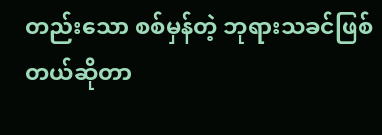တည်းသော စစ်မှန်တဲ့ ဘုရားသခင်ဖြစ်တယ်ဆိုတာ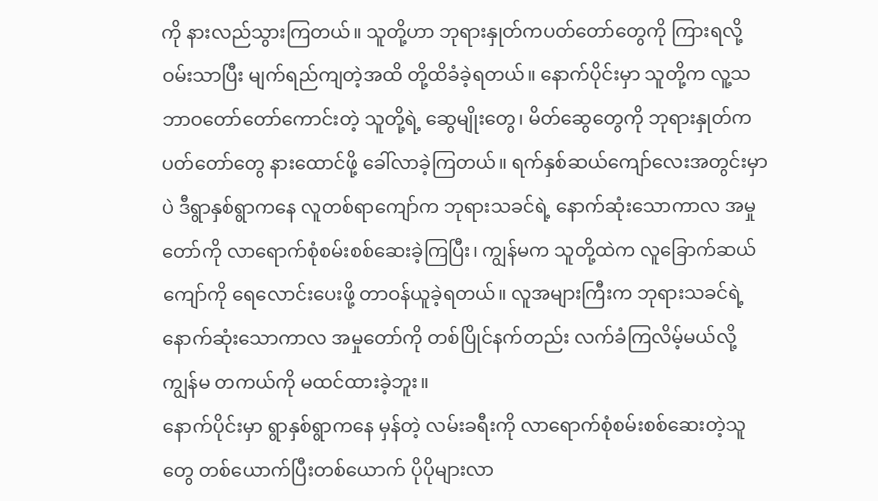ကို နားလည်သွားကြတယ်။ သူတို့ဟာ ဘုရားနှုတ်ကပတ်တော်တွေကို ကြားရလို့ ဝမ်းသာပြီး မျက်ရည်ကျတဲ့အထိ တို့ထိခံခဲ့ရတယ်။ နောက်ပိုင်းမှာ သူတို့က လူ့သဘာဝတော်တော်ကောင်းတဲ့ သူတို့ရဲ့ ဆွေမျိုးတွေ၊ မိတ်ဆွေတွေကို ဘုရားနှုတ်ကပတ်တော်တွေ နားထောင်ဖို့ ခေါ်လာခဲ့ကြတယ်။ ရက်နှစ်ဆယ်ကျော်လေးအတွင်းမှာပဲ ဒီရွာနှစ်ရွာကနေ လူတစ်ရာကျော်က ဘုရားသခင်ရဲ့ နောက်ဆုံးသောကာလ အမှုတော်ကို လာရောက်စုံစမ်းစစ်ဆေးခဲ့ကြပြီး၊ ကျွန်မက သူတို့ထဲက လူခြောက်ဆယ်ကျော်ကို ရေလောင်းပေးဖို့ တာဝန်ယူခဲ့ရတယ်။ လူအများကြီးက ဘုရားသခင်ရဲ့ နောက်ဆုံးသောကာလ အမှုတော်ကို တစ်ပြိုင်နက်တည်း လက်ခံကြလိမ့်မယ်လို့ ကျွန်မ တကယ်ကို မထင်ထားခဲ့ဘူး။
နောက်ပိုင်းမှာ ရွာနှစ်ရွာကနေ မှန်တဲ့ လမ်းခရီးကို လာရောက်စုံစမ်းစစ်ဆေးတဲ့သူတွေ တစ်ယောက်ပြီးတစ်ယောက် ပိုပိုများလာ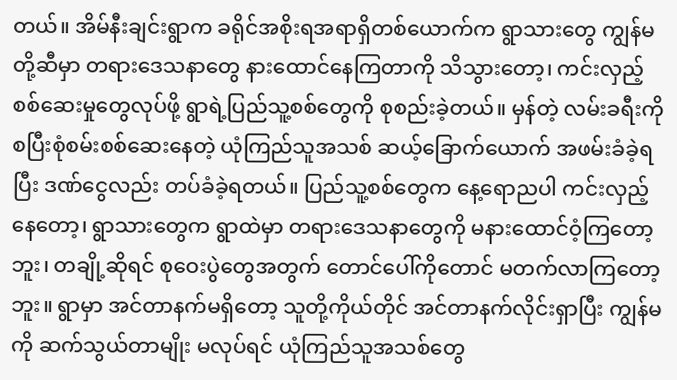တယ်။ အိမ်နီးချင်းရွာက ခရိုင်အစိုးရအရာရှိတစ်ယောက်က ရွာသားတွေ ကျွန်မတို့ဆီမှာ တရားဒေသနာတွေ နားထောင်နေကြတာကို သိသွားတော့၊ ကင်းလှည့်စစ်ဆေးမှုတွေလုပ်ဖို့ ရွာရဲ့ပြည်သူ့စစ်တွေကို စုစည်းခဲ့တယ်။ မှန်တဲ့ လမ်းခရီးကို စပြီးစုံစမ်းစစ်ဆေးနေတဲ့ ယုံကြည်သူအသစ် ဆယ့်ခြောက်ယောက် အဖမ်းခံခဲ့ရပြီး ဒဏ်ငွေလည်း တပ်ခံခဲ့ရတယ်။ ပြည်သူ့စစ်တွေက နေ့ရောညပါ ကင်းလှည့်နေတော့၊ ရွာသားတွေက ရွာထဲမှာ တရားဒေသနာတွေကို မနားထောင်ဝံ့ကြတော့ဘူး၊ တချို့ဆိုရင် စုဝေးပွဲတွေအတွက် တောင်ပေါ်ကိုတောင် မတက်လာကြတော့ဘူး။ ရွာမှာ အင်တာနက်မရှိတော့ သူတို့ကိုယ်တိုင် အင်တာနက်လိုင်းရှာပြီး ကျွန်မကို ဆက်သွယ်တာမျိုး မလုပ်ရင် ယုံကြည်သူအသစ်တွေ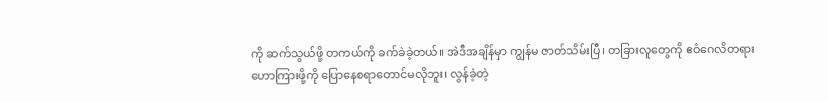ကို ဆက်သွယ်ဖို့ တကယ်ကို ခက်ခဲခဲ့တယ်။ အဲဒီအချိန်မှာ ကျွန်မ ဇာတ်သိမ်းပြီ၊ တခြားလူတွေကို ဧဝံဂေလိတရား ဟောကြားဖို့ကို ပြောနေစရာတောင်မလိုဘူး၊ လွန်ခဲ့တဲ့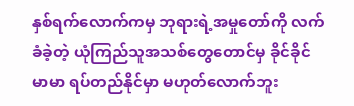နှစ်ရက်လောက်ကမှ ဘုရားရဲ့အမှုတော်ကို လက်ခံခဲ့တဲ့ ယုံကြည်သူအသစ်တွေတောင်မှ ခိုင်ခိုင်မာမာ ရပ်တည်နိုင်မှာ မဟုတ်လောက်ဘူး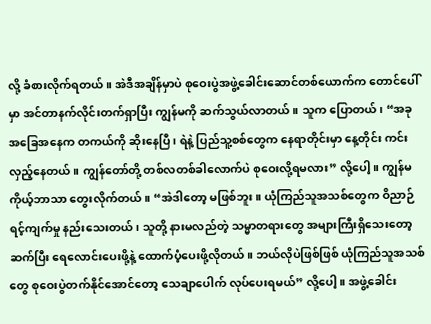လို့ ခံစားလိုက်ရတယ်။ အဲဒီအချိန်မှာပဲ စုဝေးပွဲအဖွဲ့ခေါင်းဆောင်တစ်ယောက်က တောင်ပေါ်မှာ အင်တာနက်လိုင်းတက်ရှာပြီး ကျွန်မကို ဆက်သွယ်လာတယ်။ သူက ပြောတယ်၊ “အခု အခြေအနေက တကယ်ကို ဆိုးနေပြီ၊ ရဲနဲ့ ပြည်သူ့စစ်တွေက နေရာတိုင်းမှာ နေ့တိုင်း ကင်းလှည့်နေတယ်။ ကျွန်တော်တို့ တစ်လတစ်ခါလောက်ပဲ စုဝေးလို့ရမလား” လို့ပေါ့။ ကျွန်မ ကိုယ့်ဘာသာ တွေးလိုက်တယ်။ “အဲဒါတော့ မဖြစ်ဘူး။ ယုံကြည်သူအသစ်တွေက ဝိညာဉ်ရင့်ကျက်မှု နည်းသေးတယ်၊ သူတို့ နားမလည်တဲ့ သမ္မာတရားတွေ အများကြီးရှိသေးတော့ ဆက်ပြီး ရေလောင်းပေးဖို့နဲ့ ထောက်ပံ့ပေးဖို့လိုတယ်။ ဘယ်လိုပဲဖြစ်ဖြစ် ယုံကြည်သူအသစ်တွေ စုဝေးပွဲတက်နိုင်အောင်တော့ သေချာပေါက် လုပ်ပေးရမယ်” လို့ပေါ့။ အဖွဲ့ခေါင်း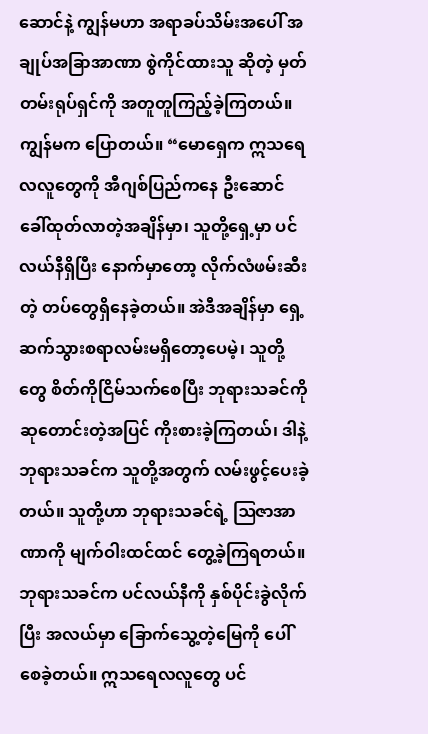ဆောင်နဲ့ ကျွန်မဟာ အရာခပ်သိမ်းအပေါ် အချုပ်အခြာအာဏာ စွဲကိုင်ထားသူ ဆိုတဲ့ မှတ်တမ်းရုပ်ရှင်ကို အတူတူကြည့်ခဲ့ကြတယ်။ ကျွန်မက ပြောတယ်။ “မောရှေက ဣသရေလလူတွေကို အီဂျစ်ပြည်ကနေ ဦးဆောင်ခေါ်ထုတ်လာတဲ့အချိန်မှာ၊ သူတို့ရှေ့မှာ ပင်လယ်နီရှိပြီး နောက်မှာတော့ လိုက်လံဖမ်းဆီးတဲ့ တပ်တွေရှိနေခဲ့တယ်။ အဲဒီအချိန်မှာ ရှေ့ဆက်သွားစရာလမ်းမရှိတော့ပေမဲ့၊ သူတို့တွေ စိတ်ကိုငြိမ်သက်စေပြီး ဘုရားသခင်ကို ဆုတောင်းတဲ့အပြင် ကိုးစားခဲ့ကြတယ်၊ ဒါနဲ့ ဘုရားသခင်က သူတို့အတွက် လမ်းဖွင့်ပေးခဲ့တယ်။ သူတို့ဟာ ဘုရားသခင်ရဲ့ ဩဇာအာဏာကို မျက်ဝါးထင်ထင် တွေ့ခဲ့ကြရတယ်။ ဘုရားသခင်က ပင်လယ်နီကို နှစ်ပိုင်းခွဲလိုက်ပြီး အလယ်မှာ ခြောက်သွေ့တဲ့မြေကို ပေါ်စေခဲ့တယ်။ ဣသရေလလူတွေ ပင်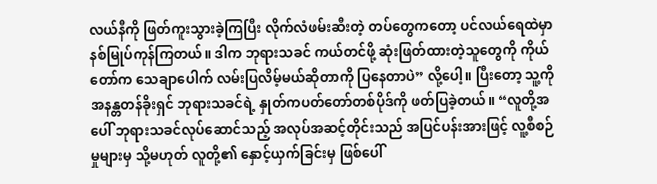လယ်နီကို ဖြတ်ကူးသွားခဲ့ကြပြီး လိုက်လံဖမ်းဆီးတဲ့ တပ်တွေကတော့ ပင်လယ်ရေထဲမှာ နစ်မြုပ်ကုန်ကြတယ်။ ဒါက ဘုရားသခင် ကယ်တင်ဖို့ ဆုံးဖြတ်ထားတဲ့သူတွေကို ကိုယ်တော်က သေချာပေါက် လမ်းပြလိမ့်မယ်ဆိုတာကို ပြနေတာပဲ” လို့ပေါ့။ ပြီးတော့ သူ့ကို အနန္တတန်ခိုးရှင် ဘုရားသခင်ရဲ့ နှုတ်ကပတ်တော်တစ်ပိုဒ်ကို ဖတ်ပြခဲ့တယ်။ “လူတို့အပေါ် ဘုရားသခင်လုပ်ဆောင်သည့် အလုပ်အဆင့်တိုင်းသည် အပြင်ပန်းအားဖြင့် လူ့စီစဉ်မှုများမှ သို့မဟုတ် လူတို့၏ နှောင့်ယှက်ခြင်းမှ ဖြစ်ပေါ်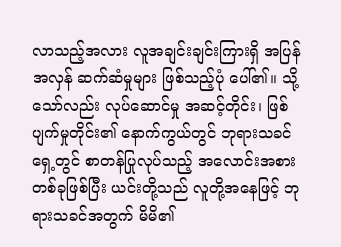လာသည့်အလား လူအချင်းချင်းကြားရှိ အပြန်အလှန် ဆက်ဆံမှုများ ဖြစ်သည့်ပုံ ပေါ်၏။ သို့သော်လည်း လုပ်ဆောင်မှု အဆင့်တိုင်း၊ ဖြစ်ပျက်မှုတိုင်း၏ နောက်ကွယ်တွင် ဘုရားသခင်ရှေ့တွင် စာတန်ပြုလုပ်သည့် အလောင်းအစားတစ်ခုဖြစ်ပြီး ယင်းတို့သည် လူတို့အနေဖြင့် ဘုရားသခင်အတွက် မိမိ၏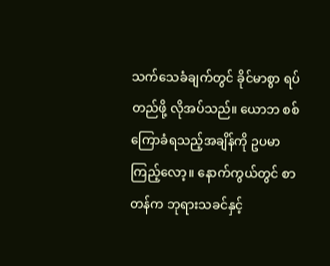သက်သေခံချက်တွင် ခိုင်မာစွာ ရပ်တည်ဖို့ လိုအပ်သည်။ ယောဘ စစ်ကြောခံရသည့်အချိန်ကို ဥပမာ ကြည့်လော့။ နောက်ကွယ်တွင် စာတန်က ဘုရားသခင်နှင့်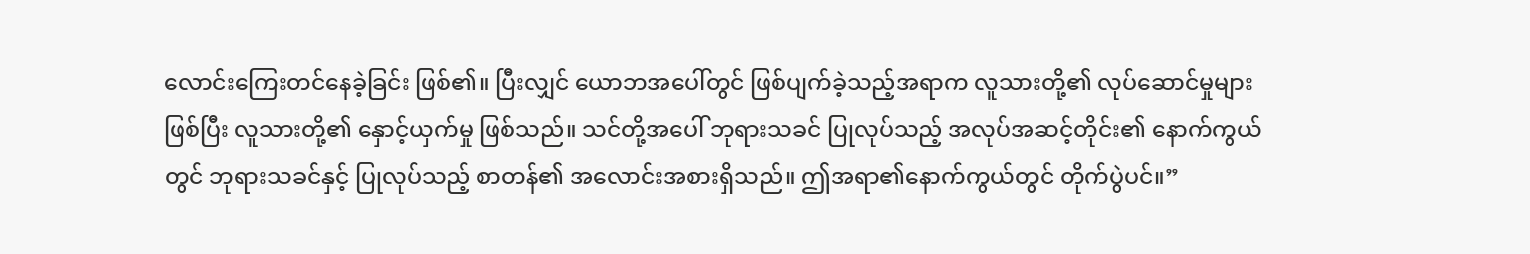လောင်းကြေးတင်နေခဲ့ခြင်း ဖြစ်၏။ ပြီးလျှင် ယောဘအပေါ်တွင် ဖြစ်ပျက်ခဲ့သည့်အရာက လူသားတို့၏ လုပ်ဆောင်မှုများဖြစ်ပြီး လူသားတို့၏ နှောင့်ယှက်မှု ဖြစ်သည်။ သင်တို့အပေါ် ဘုရားသခင် ပြုလုပ်သည့် အလုပ်အဆင့်တိုင်း၏ နောက်ကွယ်တွင် ဘုရားသခင်နှင့် ပြုလုပ်သည့် စာတန်၏ အလောင်းအစားရှိသည်။ ဤအရာ၏နောက်ကွယ်တွင် တိုက်ပွဲပင်။”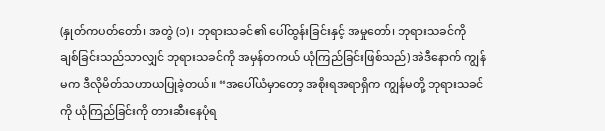(နှုတ်ကပတ်တော်၊ အတွဲ (၁)၊ ဘုရားသခင်၏ ပေါ်ထွန်းခြင်းနှင့် အမှုတော်၊ ဘုရားသခင်ကို ချစ်ခြင်းသည်သာလျှင် ဘုရားသခင်ကို အမှန်တကယ် ယုံကြည်ခြင်းဖြစ်သည်) အဲဒီနောက် ကျွန်မက ဒီလိုမိတ်သဟာယပြုခဲ့တယ်။ “အပေါ်ယံမှာတော့ အစိုးရအရာရှိက ကျွန်မတို့ ဘုရားသခင်ကို ယုံကြည်ခြင်းကို တားဆီးနေပုံရ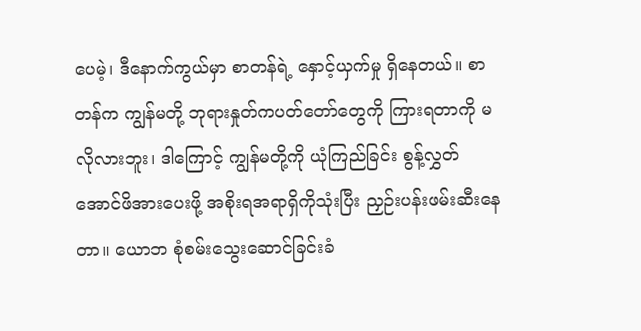ပေမဲ့၊ ဒီနောက်ကွယ်မှာ စာတန်ရဲ့ နှောင့်ယှက်မှု ရှိနေတယ်။ စာတန်က ကျွန်မတို့ ဘုရားနှုတ်ကပတ်တော်တွေကို ကြားရတာကို မလိုလားဘူး၊ ဒါကြောင့် ကျွန်မတို့ကို ယုံကြည်ခြင်း စွန့်လွှတ်အောင်ဖိအားပေးဖို့ အစိုးရအရာရှိကိုသုံးပြီး ညှဉ်းပန်းဖမ်းဆီးနေတာ။ ယောဘ စုံစမ်းသွေးဆောင်ခြင်းခံ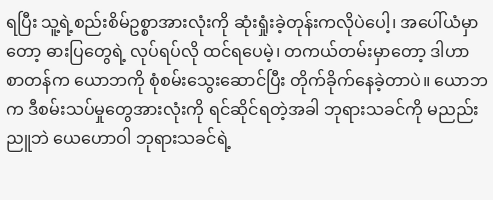ရပြီး သူ့ရဲ့စည်းစိမ်ဥစ္စာအားလုံးကို ဆုံးရှုံးခဲ့တုန်းကလိုပဲပေါ့၊ အပေါ်ယံမှာတော့ ဓားပြတွေရဲ့ လုပ်ရပ်လို ထင်ရပေမဲ့၊ တကယ်တမ်းမှာတော့ ဒါဟာ စာတန်က ယောဘကို စုံစမ်းသွေးဆောင်ပြီး တိုက်ခိုက်နေခဲ့တာပဲ။ ယောဘက ဒီစမ်းသပ်မှုတွေအားလုံးကို ရင်ဆိုင်ရတဲ့အခါ ဘုရားသခင်ကို မညည်းညူဘဲ ယေဟောဝါ ဘုရားသခင်ရဲ့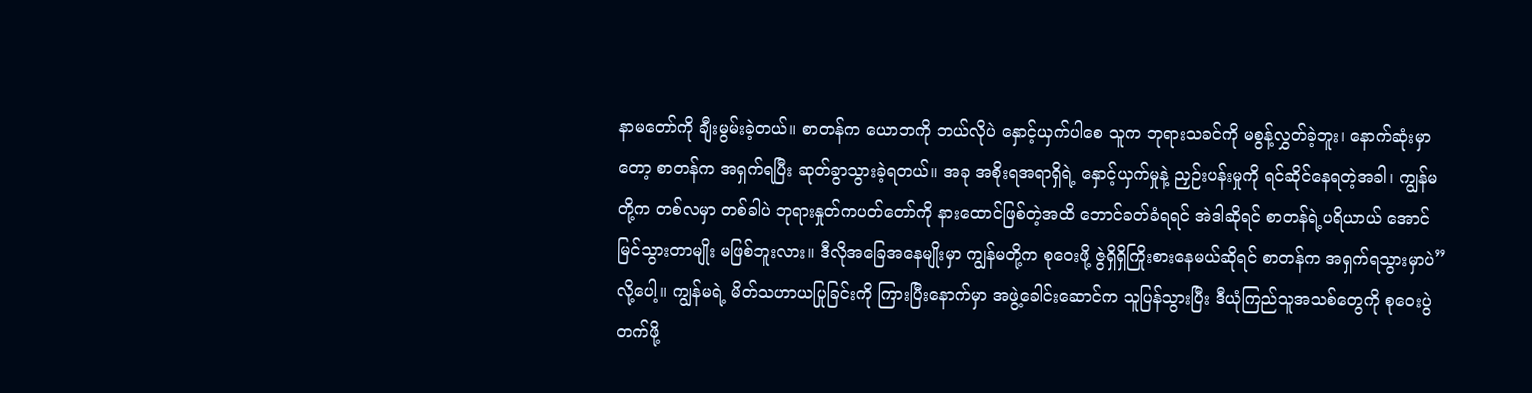နာမတော်ကို ချီးမွမ်းခဲ့တယ်။ စာတန်က ယောဘကို ဘယ်လိုပဲ နှောင့်ယှက်ပါစေ သူက ဘုရားသခင်ကို မစွန့်လွှတ်ခဲ့ဘူး၊ နောက်ဆုံးမှာတော့ စာတန်က အရှက်ရပြီး ဆုတ်ခွာသွားခဲ့ရတယ်။ အခု အစိုးရအရာရှိရဲ့ နှောင့်ယှက်မှုနဲ့ ညှဉ်းပန်းမှုကို ရင်ဆိုင်နေရတဲ့အခါ၊ ကျွန်မတို့က တစ်လမှာ တစ်ခါပဲ ဘုရားနှုတ်ကပတ်တော်ကို နားထောင်ဖြစ်တဲ့အထိ ဘောင်ခတ်ခံရရင် အဲဒါဆိုရင် စာတန်ရဲ့ပရိယာယ် အောင်မြင်သွားတာမျိုး မဖြစ်ဘူးလား။ ဒီလိုအခြေအနေမျိုးမှာ ကျွန်မတို့က စုဝေးဖို့ ဇွဲရှိရှိကြိုးစားနေမယ်ဆိုရင် စာတန်က အရှက်ရသွားမှာပဲ” လို့ပေါ့။ ကျွန်မရဲ့ မိတ်သဟာယပြုခြင်းကို ကြားပြီးနောက်မှာ အဖွဲ့ခေါင်းဆောင်က သူပြန်သွားပြီး ဒီယုံကြည်သူအသစ်တွေကို စုဝေးပွဲတက်ဖို့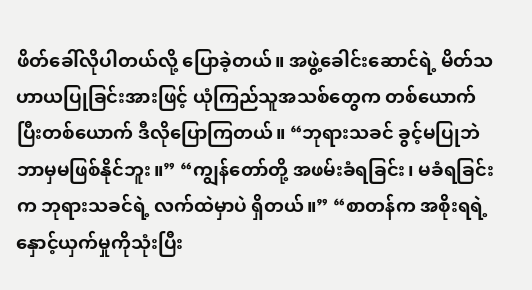ဖိတ်ခေါ်လိုပါတယ်လို့ ပြောခဲ့တယ်။ အဖွဲ့ခေါင်းဆောင်ရဲ့ မိတ်သဟာယပြုခြင်းအားဖြင့် ယုံကြည်သူအသစ်တွေက တစ်ယောက်ပြီးတစ်ယောက် ဒီလိုပြောကြတယ်။ “ဘုရားသခင် ခွင့်မပြုဘဲ ဘာမှမဖြစ်နိုင်ဘူး။” “ကျွန်တော်တို့ အဖမ်းခံရခြင်း၊ မခံရခြင်းက ဘုရားသခင်ရဲ့ လက်ထဲမှာပဲ ရှိတယ်။” “စာတန်က အစိုးရရဲ့ နှောင့်ယှက်မှုကိုသုံးပြီး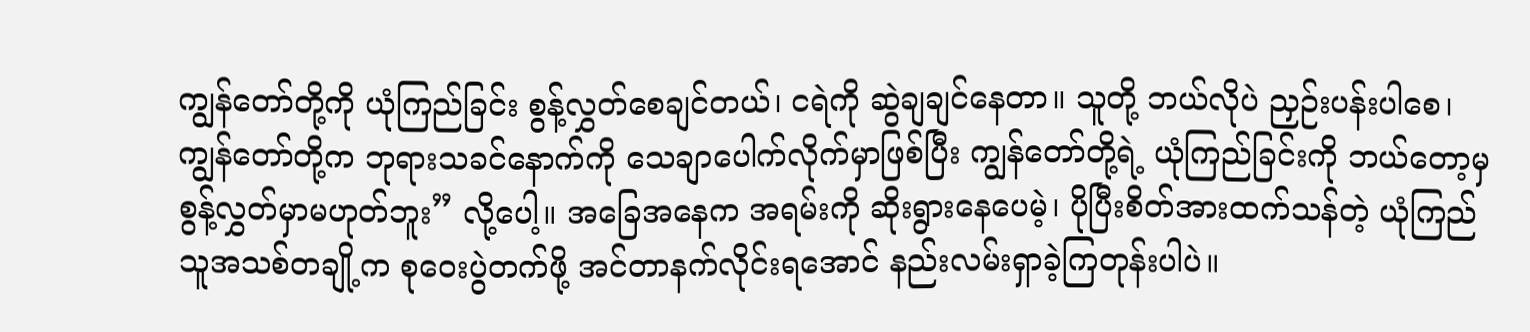ကျွန်တော်တို့ကို ယုံကြည်ခြင်း စွန့်လွှတ်စေချင်တယ်၊ ငရဲကို ဆွဲချချင်နေတာ။ သူတို့ ဘယ်လိုပဲ ညှဉ်းပန်းပါစေ၊ ကျွန်တော်တို့က ဘုရားသခင်နောက်ကို သေချာပေါက်လိုက်မှာဖြစ်ပြီး ကျွန်တော်တို့ရဲ့ ယုံကြည်ခြင်းကို ဘယ်တော့မှ စွန့်လွှတ်မှာမဟုတ်ဘူး” လို့ပေါ့။ အခြေအနေက အရမ်းကို ဆိုးရွားနေပေမဲ့၊ ပိုပြီးစိတ်အားထက်သန်တဲ့ ယုံကြည်သူအသစ်တချို့က စုဝေးပွဲတက်ဖို့ အင်တာနက်လိုင်းရအောင် နည်းလမ်းရှာခဲ့ကြတုန်းပါပဲ။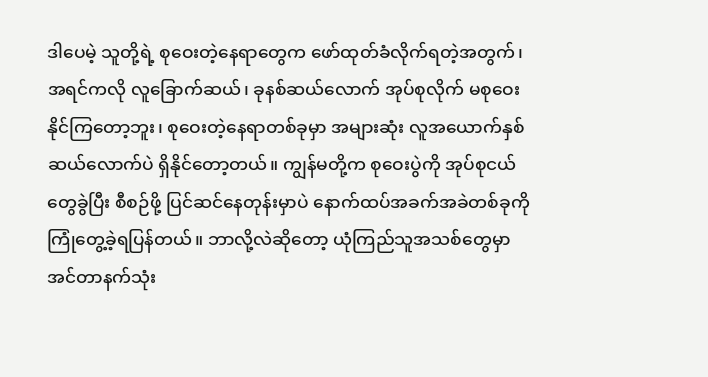ဒါပေမဲ့ သူတို့ရဲ့ စုဝေးတဲ့နေရာတွေက ဖော်ထုတ်ခံလိုက်ရတဲ့အတွက်၊ အရင်ကလို လူခြောက်ဆယ်၊ ခုနစ်ဆယ်လောက် အုပ်စုလိုက် မစုဝေးနိုင်ကြတော့ဘူး၊ စုဝေးတဲ့နေရာတစ်ခုမှာ အများဆုံး လူအယောက်နှစ်ဆယ်လောက်ပဲ ရှိနိုင်တော့တယ်။ ကျွန်မတို့က စုဝေးပွဲကို အုပ်စုငယ်တွေခွဲပြီး စီစဉ်ဖို့ ပြင်ဆင်နေတုန်းမှာပဲ နောက်ထပ်အခက်အခဲတစ်ခုကို ကြုံတွေ့ခဲ့ရပြန်တယ်။ ဘာလို့လဲဆိုတော့ ယုံကြည်သူအသစ်တွေမှာ အင်တာနက်သုံး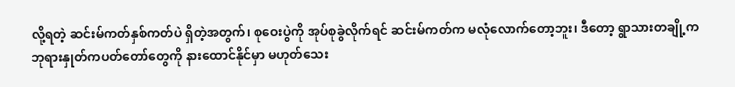လို့ရတဲ့ ဆင်းမ်ကတ်နှစ်ကတ်ပဲ ရှိတဲ့အတွက်၊ စုဝေးပွဲကို အုပ်စုခွဲလိုက်ရင် ဆင်းမ်ကတ်က မလုံလောက်တော့ဘူး၊ ဒီတော့ ရွာသားတချို့က ဘုရားနှုတ်ကပတ်တော်တွေကို နားထောင်နိုင်မှာ မဟုတ်သေး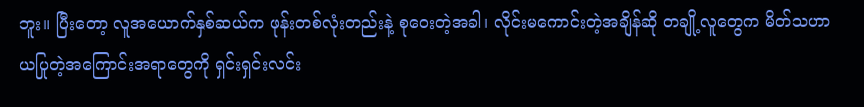ဘူး။ ပြီးတော့ လူအယောက်နှစ်ဆယ်က ဖုန်းတစ်လုံးတည်းနဲ့ စုဝေးတဲ့အခါ၊ လိုင်းမကောင်းတဲ့အချိန်ဆို တချို့လူတွေက မိတ်သဟာယပြုတဲ့အကြောင်းအရာတွေကို ရှင်းရှင်းလင်း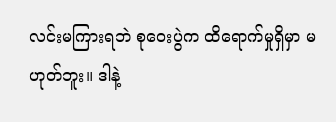လင်းမကြားရဘဲ စုဝေးပွဲက ထိရောက်မှုရှိမှာ မဟုတ်ဘူး။ ဒါနဲ့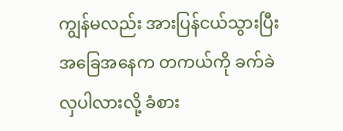ကျွန်မလည်း အားပြန်ငယ်သွားပြီး အခြေအနေက တကယ်ကို ခက်ခဲလှပါလားလို့ ခံစား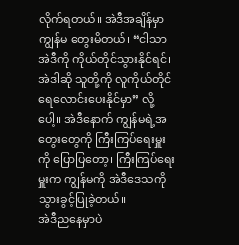လိုက်ရတယ်။ အဲဒီအချိန်မှာ ကျွန်မ တွေးမိတယ်၊ “ငါသာ အဲဒီကို ကိုယ်တိုင်သွားနိုင်ရင်၊ အဲဒါဆို သူတို့ကို လူကိုယ်တိုင် ရေလောင်းပေးနိုင်မှာ” လို့ပေါ့။ အဲဒီနောက် ကျွန်မရဲ့အတွေးတွေကို ကြီးကြပ်ရေးမှူးကို ပြောပြတော့၊ ကြီးကြပ်ရေးမှူးက ကျွန်မကို အဲဒီဒေသကို သွားခွင့်ပြုခဲ့တယ်။
အဲဒီညနေမှာပဲ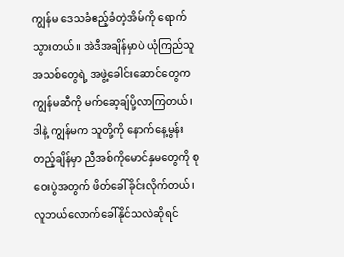ကျွန်မ ဒေသခံဧည့်ခံတဲ့အိမ်ကို ရောက်သွားတယ်။ အဲဒီအချိန်မှာပဲ ယုံကြည်သူအသစ်တွေရဲ့ အဖွဲ့ခေါင်းဆောင်တွေက ကျွန်မဆီကို မက်ဆေ့ချ်ပို့လာကြတယ်၊ ဒါနဲ့ ကျွန်မက သူတို့ကို နောက်နေ့မွန်းတည့်ချိန်မှာ ညီအစ်ကိုမောင်နှမတွေကို စုဝေးပွဲအတွက် ဖိတ်ခေါ်ခိုင်းလိုက်တယ်၊ လူဘယ်လောက်ခေါ်နိုင်သလဲဆိုရင်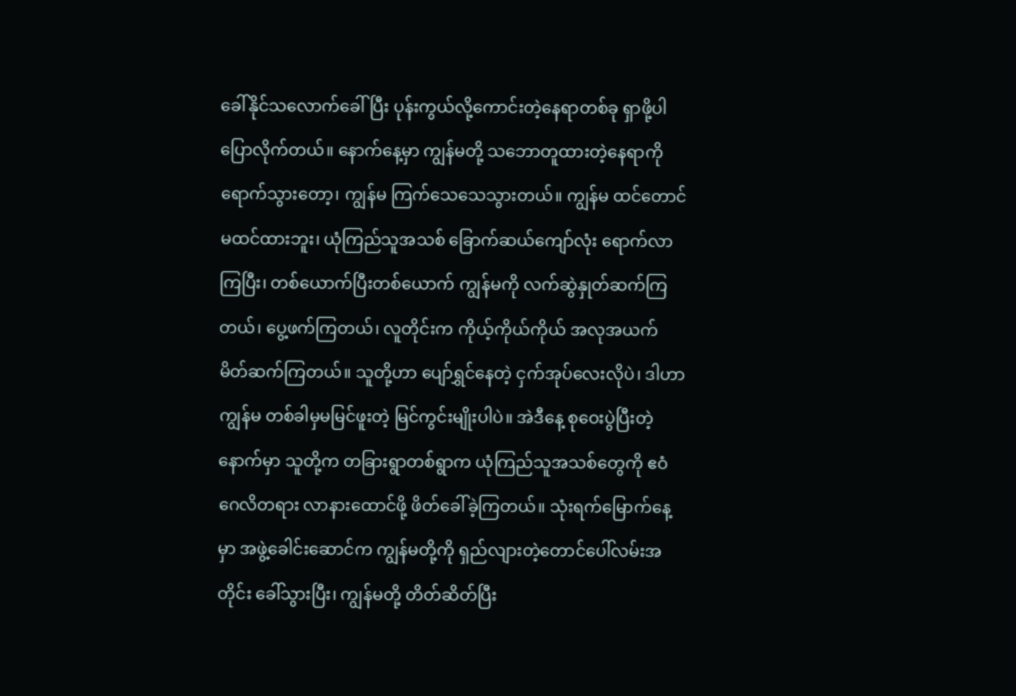ခေါ်နိုင်သလောက်ခေါ်ပြီး ပုန်းကွယ်လို့ကောင်းတဲ့နေရာတစ်ခု ရှာဖို့ပါ ပြောလိုက်တယ်။ နောက်နေ့မှာ ကျွန်မတို့ သဘောတူထားတဲ့နေရာကို ရောက်သွားတော့၊ ကျွန်မ ကြက်သေသေသွားတယ်။ ကျွန်မ ထင်တောင်မထင်ထားဘူး၊ ယုံကြည်သူအသစ် ခြောက်ဆယ်ကျော်လုံး ရောက်လာကြပြီး၊ တစ်ယောက်ပြီးတစ်ယောက် ကျွန်မကို လက်ဆွဲနှုတ်ဆက်ကြတယ်၊ ပွေ့ဖက်ကြတယ်၊ လူတိုင်းက ကိုယ့်ကိုယ်ကိုယ် အလုအယက် မိတ်ဆက်ကြတယ်။ သူတို့ဟာ ပျော်ရွှင်နေတဲ့ ငှက်အုပ်လေးလိုပဲ၊ ဒါဟာ ကျွန်မ တစ်ခါမှမမြင်ဖူးတဲ့ မြင်ကွင်းမျိုးပါပဲ။ အဲဒီနေ့ စုဝေးပွဲပြီးတဲ့နောက်မှာ သူတို့က တခြားရွာတစ်ရွာက ယုံကြည်သူအသစ်တွေကို ဧဝံဂေလိတရား လာနားထောင်ဖို့ ဖိတ်ခေါ်ခဲ့ကြတယ်။ သုံးရက်မြောက်နေ့မှာ အဖွဲ့ခေါင်းဆောင်က ကျွန်မတို့ကို ရှည်လျားတဲ့တောင်ပေါ်လမ်းအတိုင်း ခေါ်သွားပြီး၊ ကျွန်မတို့ တိတ်ဆိတ်ပြီး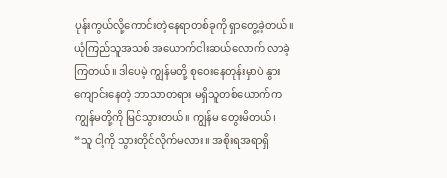ပုန်းကွယ်လို့ကောင်းတဲ့နေရာတစ်ခုကို ရှာတွေ့ခဲ့တယ်။ ယုံကြည်သူအသစ် အယောက်ငါးဆယ်လောက် လာခဲ့ကြတယ်။ ဒါပေမဲ့ ကျွန်မတို့ စုဝေးနေတုန်းမှာပဲ နွားကျောင်းနေတဲ့ ဘာသာတရား မရှိသူတစ်ယောက်က ကျွန်မတို့ကို မြင်သွားတယ်။ ကျွန်မ တွေးမိတယ်၊ “သူ ငါ့ကို သွားတိုင်လိုက်မလား။ အစိုးရအရာရှိ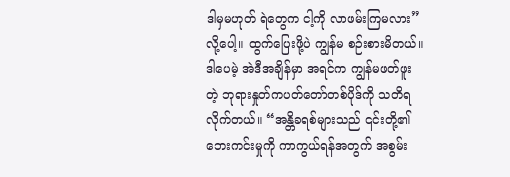ဒါမှမဟုတ် ရဲတွေက ငါ့ကို လာဖမ်းကြမလား” လို့ပေါ့။ ထွက်ပြေးဖို့ပဲ ကျွန်မ စဉ်းစားမိတယ်။ ဒါပေမဲ့ အဲဒီအချိန်မှာ အရင်က ကျွန်မဖတ်ဖူးတဲ့ ဘုရားနှုတ်ကပတ်တော်တစ်ပိုဒ်ကို သတိရလိုက်တယ်။ “အန္တိခရစ်များသည် ၎င်းတို့၏ ဘေးကင်းမှုကို ကာကွယ်ရန်အတွက် အစွမ်း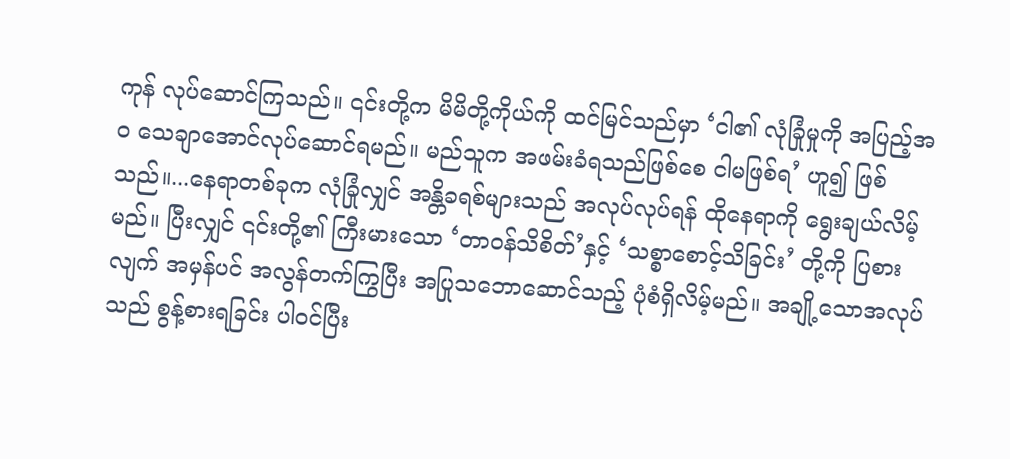ကုန် လုပ်ဆောင်ကြသည်။ ၎င်းတို့က မိမိတို့ကိုယ်ကို ထင်မြင်သည်မှာ ‘ငါ၏ လုံခြုံမှုကို အပြည့်အဝ သေချာအောင်လုပ်ဆောင်ရမည်။ မည်သူက အဖမ်းခံရသည်ဖြစ်စေ ငါမဖြစ်ရ’ ဟူ၍ ဖြစ်သည်။...နေရာတစ်ခုက လုံခြုံလျှင် အန္တိခရစ်များသည် အလုပ်လုပ်ရန် ထိုနေရာကို ရွေးချယ်လိမ့်မည်။ ပြီးလျှင် ၎င်းတို့၏ ကြီးမားသော ‘တာဝန်သိစိတ်’နှင့် ‘သစ္စာစောင့်သိခြင်း’ တို့ကို ပြစားလျက် အမှန်ပင် အလွန်တက်ကြွပြီး အပြုသဘောဆောင်သည့် ပုံစံရှိလိမ့်မည်။ အချို့သောအလုပ်သည် စွန့်စားရခြင်း ပါဝင်ပြီး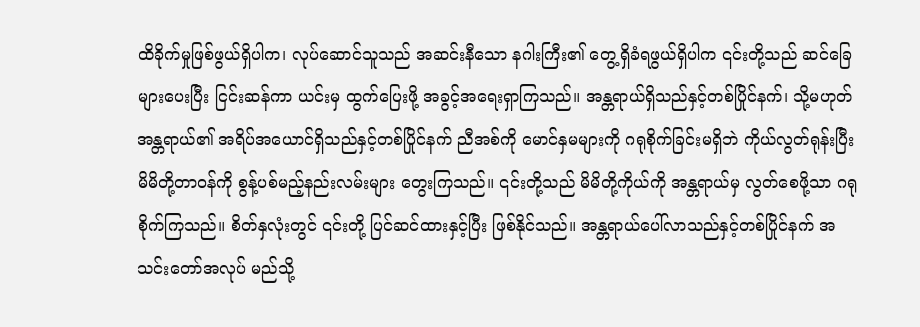ထိခိုက်မှုဖြစ်ဖွယ်ရှိပါက၊ လုပ်ဆောင်သူသည် အဆင်းနီသော နဂါးကြီး၏ တွေ့ရှိခံရဖွယ်ရှိပါက ၎င်းတို့သည် ဆင်ခြေများပေးပြီး ငြင်းဆန်ကာ ယင်းမှ ထွက်ပြေးဖို့ အခွင့်အရေးရှာကြသည်။ အန္တရာယ်ရှိသည်နှင့်တစ်ပြိုင်နက်၊ သို့မဟုတ် အန္တရာယ်၏ အရိပ်အယောင်ရှိသည်နှင့်တစ်ပြိုင်နက် ညီအစ်ကို မောင်နှမများကို ဂရုစိုက်ခြင်းမရှိဘဲ ကိုယ်လွတ်ရုန်းပြီး မိမိတို့တာဝန်ကို စွန့်ပစ်မည့်နည်းလမ်းများ တွေးကြသည်။ ၎င်းတို့သည် မိမိတို့ကိုယ်ကို အန္တရာယ်မှ လွတ်စေဖို့သာ ဂရုစိုက်ကြသည်။ စိတ်နှလုံးတွင် ၎င်းတို့ ပြင်ဆင်ထားနှင့်ပြီး ဖြစ်နိုင်သည်။ အန္တရာယ်ပေါ်လာသည်နှင့်တစ်ပြိုင်နက် အသင်းတော်အလုပ် မည်သို့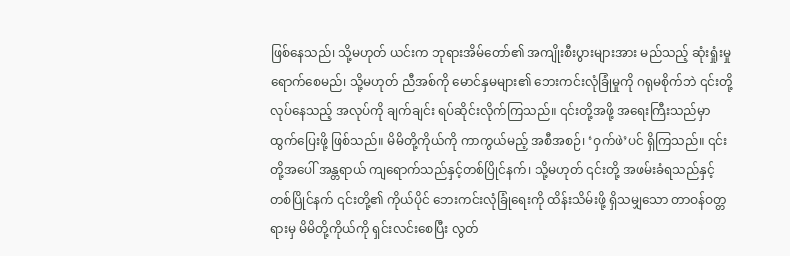ဖြစ်နေသည်၊ သို့မဟုတ် ယင်းက ဘုရားအိမ်တော်၏ အကျိုးစီးပွားများအား မည်သည့် ဆုံးရှုံးမှုရောက်စေမည်၊ သို့မဟုတ် ညီအစ်ကို မောင်နှမများ၏ ဘေးကင်းလုံခြုံမှုကို ဂရုမစိုက်ဘဲ ၎င်းတို့ လုပ်နေသည့် အလုပ်ကို ချက်ချင်း ရပ်ဆိုင်းလိုက်ကြသည်။ ၎င်းတို့အဖို့ အရေးကြီးသည်မှာ ထွက်ပြေးဖို့ ဖြစ်သည်။ မိမိတို့ကိုယ်ကို ကာကွယ်မည့် အစီအစဉ်၊ ‘ဝှက်ဖဲ’ပင် ရှိကြသည်။ ၎င်းတို့အပေါ် အန္တရာယ် ကျရောက်သည်နှင့်တစ်ပြိုင်နက်၊ သို့မဟုတ် ၎င်းတို့ အဖမ်းခံရသည်နှင့် တစ်ပြိုင်နက် ၎င်းတို့၏ ကိုယ်ပိုင် ဘေးကင်းလုံခြုံရေးကို ထိန်းသိမ်းဖို့ ရှိသမျှသော တာဝန်ဝတ္တရားမှ မိမိတို့ကိုယ်ကို ရှင်းလင်းစေပြီး လွတ်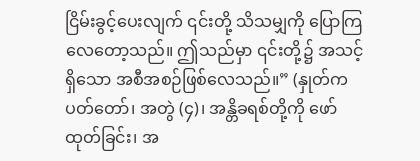ငြိမ်းခွင့်ပေးလျက် ၎င်းတို့ သိသမျှကို ပြောကြလေတော့သည်။ ဤသည်မှာ ၎င်းတို့၌ အသင့်ရှိသော အစီအစဉ်ဖြစ်လေသည်။” (နှုတ်ကပတ်တော်၊ အတွဲ (၄)၊ အန္တိခရစ်တို့ကို ဖော်ထုတ်ခြင်း၊ အ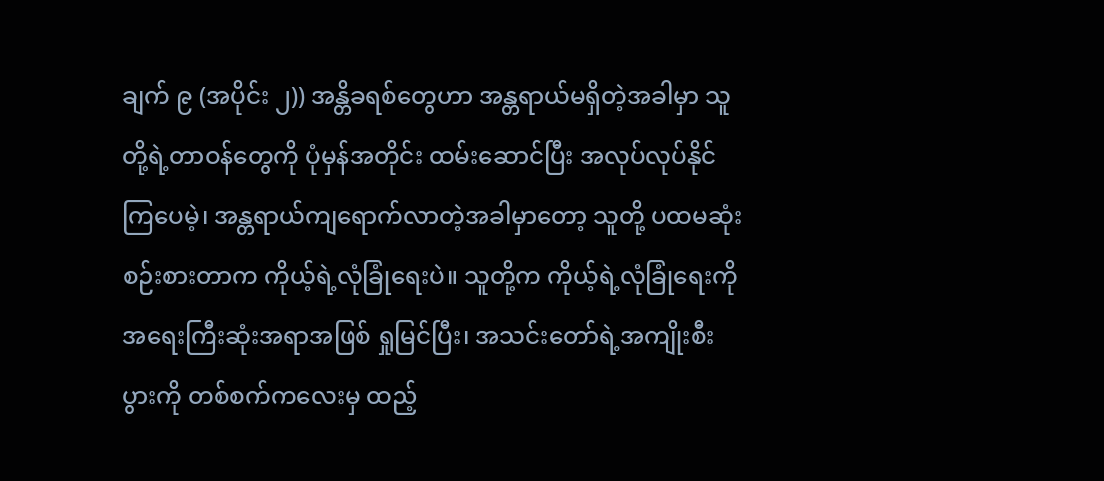ချက် ၉ (အပိုင်း ၂)) အန္တိခရစ်တွေဟာ အန္တရာယ်မရှိတဲ့အခါမှာ သူတို့ရဲ့တာဝန်တွေကို ပုံမှန်အတိုင်း ထမ်းဆောင်ပြီး အလုပ်လုပ်နိုင်ကြပေမဲ့၊ အန္တရာယ်ကျရောက်လာတဲ့အခါမှာတော့ သူတို့ ပထမဆုံးစဉ်းစားတာက ကိုယ့်ရဲ့လုံခြုံရေးပဲ။ သူတို့က ကိုယ့်ရဲ့လုံခြုံရေးကို အရေးကြီးဆုံးအရာအဖြစ် ရှုမြင်ပြီး၊ အသင်းတော်ရဲ့အကျိုးစီးပွားကို တစ်စက်ကလေးမှ ထည့်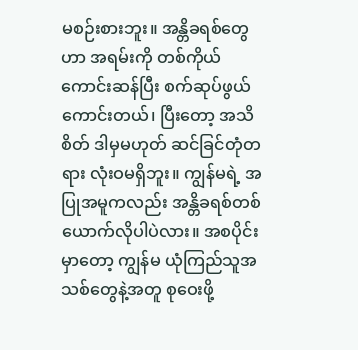မစဉ်းစားဘူး။ အန္တိခရစ်တွေဟာ အရမ်းကို တစ်ကိုယ်ကောင်းဆန်ပြီး စက်ဆုပ်ဖွယ်ကောင်းတယ်၊ ပြီးတော့ အသိစိတ် ဒါမှမဟုတ် ဆင်ခြင်တုံတရား လုံးဝမရှိဘူး။ ကျွန်မရဲ့ အပြုအမူကလည်း အန္တိခရစ်တစ်ယောက်လိုပါပဲလား။ အစပိုင်းမှာတော့ ကျွန်မ ယုံကြည်သူအသစ်တွေနဲ့အတူ စုဝေးဖို့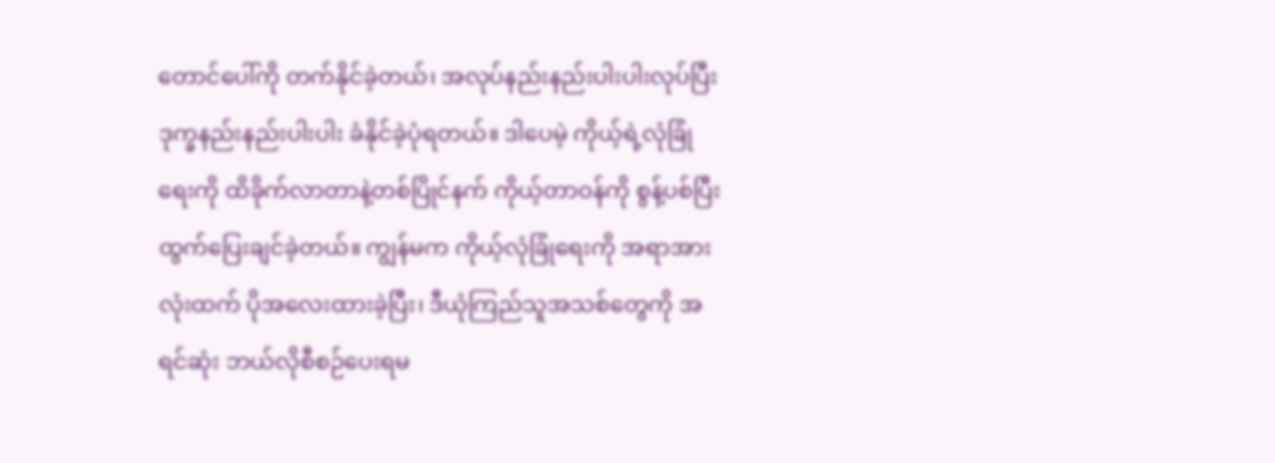တောင်ပေါ်ကို တက်နိုင်ခဲ့တယ်၊ အလုပ်နည်းနည်းပါးပါးလုပ်ပြီး ဒုက္ခနည်းနည်းပါးပါး ခံနိုင်ခဲ့ပုံရတယ်။ ဒါပေမဲ့ ကိုယ့်ရဲ့လုံခြုံရေးကို ထိခိုက်လာတာနဲ့တစ်ပြိုင်နက် ကိုယ့်တာဝန်ကို စွန့်ပစ်ပြီး ထွက်ပြေးချင်ခဲ့တယ်။ ကျွန်မက ကိုယ့်လုံခြုံရေးကို အရာအားလုံးထက် ပိုအလေးထားခဲ့ပြီး၊ ဒီယုံကြည်သူအသစ်တွေကို အရင်ဆုံး ဘယ်လိုစီစဉ်ပေးရမ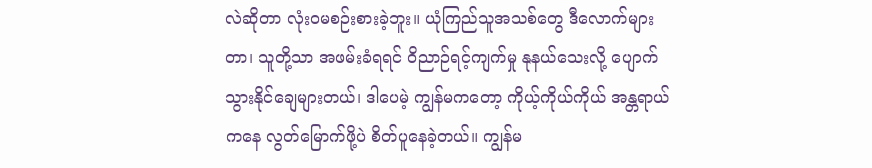လဲဆိုတာ လုံးဝမစဉ်းစားခဲ့ဘူး။ ယုံကြည်သူအသစ်တွေ ဒီလောက်များတာ၊ သူတို့သာ အဖမ်းခံရရင် ဝိညာဉ်ရင့်ကျက်မှု နုနယ်သေးလို့ ပျောက်သွားနိုင်ချေများတယ်၊ ဒါပေမဲ့ ကျွန်မကတော့ ကိုယ့်ကိုယ်ကိုယ် အန္တရာယ်ကနေ လွတ်မြောက်ဖို့ပဲ စိတ်ပူနေခဲ့တယ်။ ကျွန်မ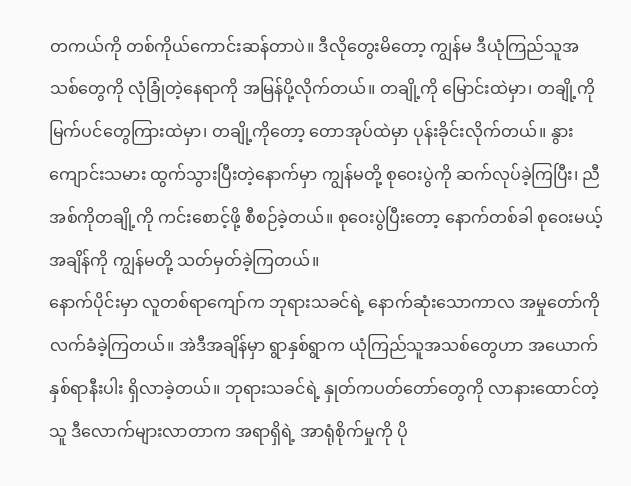တကယ်ကို တစ်ကိုယ်ကောင်းဆန်တာပဲ။ ဒီလိုတွေးမိတော့ ကျွန်မ ဒီယုံကြည်သူအသစ်တွေကို လုံခြုံတဲ့နေရာကို အမြန်ပို့လိုက်တယ်။ တချို့ကို မြောင်းထဲမှာ၊ တချို့ကို မြက်ပင်တွေကြားထဲမှာ၊ တချို့ကိုတော့ တောအုပ်ထဲမှာ ပုန်းခိုင်းလိုက်တယ်။ နွားကျောင်းသမား ထွက်သွားပြီးတဲ့နောက်မှာ ကျွန်မတို့ စုဝေးပွဲကို ဆက်လုပ်ခဲ့ကြပြီး၊ ညီအစ်ကိုတချို့ကို ကင်းစောင့်ဖို့ စီစဉ်ခဲ့တယ်။ စုဝေးပွဲပြီးတော့ နောက်တစ်ခါ စုဝေးမယ့်အချိန်ကို ကျွန်မတို့ သတ်မှတ်ခဲ့ကြတယ်။
နောက်ပိုင်းမှာ လူတစ်ရာကျော်က ဘုရားသခင်ရဲ့ နောက်ဆုံးသောကာလ အမှုတော်ကို လက်ခံခဲ့ကြတယ်။ အဲဒီအချိန်မှာ ရွာနှစ်ရွာက ယုံကြည်သူအသစ်တွေဟာ အယောက်နှစ်ရာနီးပါး ရှိလာခဲ့တယ်။ ဘုရားသခင်ရဲ့ နှုတ်ကပတ်တော်တွေကို လာနားထောင်တဲ့သူ ဒီလောက်များလာတာက အရာရှိရဲ့ အာရုံစိုက်မှုကို ပို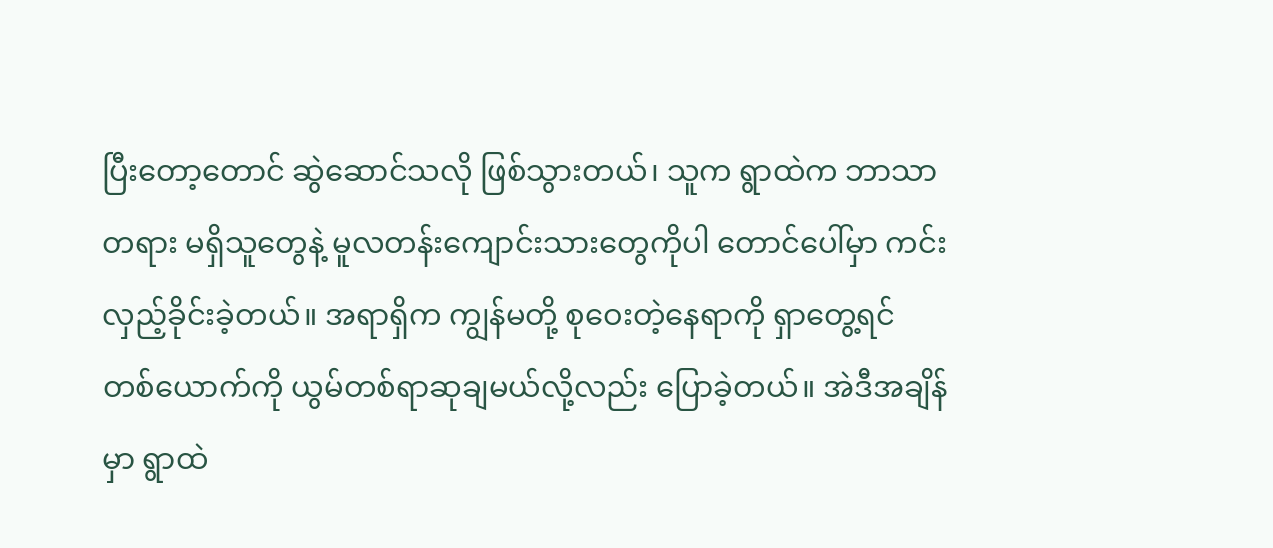ပြီးတော့တောင် ဆွဲဆောင်သလို ဖြစ်သွားတယ်၊ သူက ရွာထဲက ဘာသာတရား မရှိသူတွေနဲ့ မူလတန်းကျောင်းသားတွေကိုပါ တောင်ပေါ်မှာ ကင်းလှည့်ခိုင်းခဲ့တယ်။ အရာရှိက ကျွန်မတို့ စုဝေးတဲ့နေရာကို ရှာတွေ့ရင် တစ်ယောက်ကို ယွမ်တစ်ရာဆုချမယ်လို့လည်း ပြောခဲ့တယ်။ အဲဒီအချိန်မှာ ရွာထဲ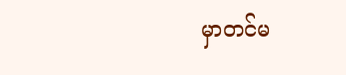မှာတင်မ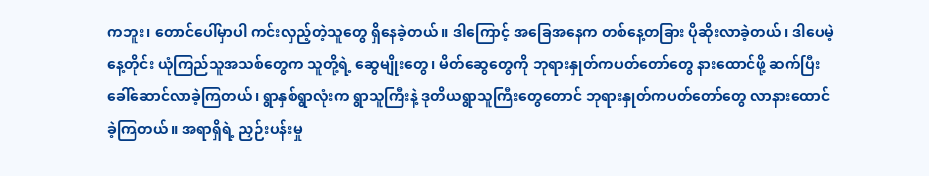ကဘူး၊ တောင်ပေါ်မှာပါ ကင်းလှည့်တဲ့သူတွေ ရှိနေခဲ့တယ်။ ဒါကြောင့် အခြေအနေက တစ်နေ့တခြား ပိုဆိုးလာခဲ့တယ်၊ ဒါပေမဲ့ နေ့တိုင်း ယုံကြည်သူအသစ်တွေက သူတို့ရဲ့ ဆွေမျိုးတွေ၊ မိတ်ဆွေတွေကို ဘုရားနှုတ်ကပတ်တော်တွေ နားထောင်ဖို့ ဆက်ပြီး ခေါ်ဆောင်လာခဲ့ကြတယ်၊ ရွာနှစ်ရွာလုံးက ရွာသူကြီးနဲ့ ဒုတိယရွာသူကြီးတွေတောင် ဘုရားနှုတ်ကပတ်တော်တွေ လာနားထောင်ခဲ့ကြတယ်။ အရာရှိရဲ့ ညှဉ်းပန်းမှု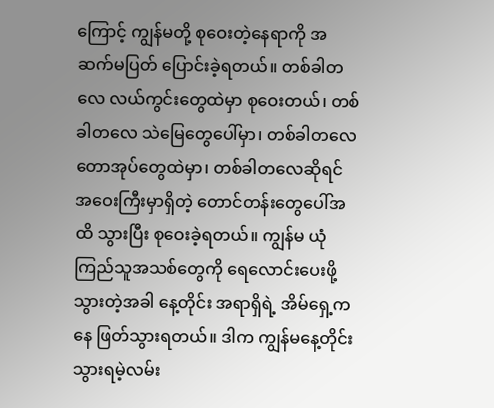ကြောင့် ကျွန်မတို့ စုဝေးတဲ့နေရာကို အဆက်မပြတ် ပြောင်းခဲ့ရတယ်။ တစ်ခါတလေ လယ်ကွင်းတွေထဲမှာ စုဝေးတယ်၊ တစ်ခါတလေ သဲမြေတွေပေါ်မှာ၊ တစ်ခါတလေ တောအုပ်တွေထဲမှာ၊ တစ်ခါတလေဆိုရင် အဝေးကြီးမှာရှိတဲ့ တောင်တန်းတွေပေါ်အထိ သွားပြီး စုဝေးခဲ့ရတယ်။ ကျွန်မ ယုံကြည်သူအသစ်တွေကို ရေလောင်းပေးဖို့ သွားတဲ့အခါ နေ့တိုင်း အရာရှိရဲ့ အိမ်ရှေ့ကနေ ဖြတ်သွားရတယ်။ ဒါက ကျွန်မနေ့တိုင်း သွားရမဲ့လမ်း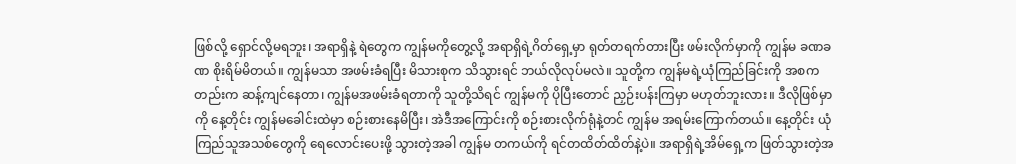ဖြစ်လို့ ရှောင်လို့မရဘူး၊ အရာရှိနဲ့ ရဲတွေက ကျွန်မကိုတွေ့လို့ အရာရှိရဲ့ဂိတ်ရှေ့မှာ ရုတ်တရက်တားပြီး ဖမ်းလိုက်မှာကို ကျွန်မ ခဏခဏ စိုးရိမ်မိတယ်။ ကျွန်မသာ အဖမ်းခံရပြီး မိသားစုက သိသွားရင် ဘယ်လိုလုပ်မလဲ။ သူတို့က ကျွန်မရဲ့ယုံကြည်ခြင်းကို အစကတည်းက ဆန့်ကျင်နေတာ၊ ကျွန်မအဖမ်းခံရတာကို သူတို့သိရင် ကျွန်မကို ပိုပြီးတောင် ညှဉ်းပန်းကြမှာ မဟုတ်ဘူးလား။ ဒီလိုဖြစ်မှာကို နေ့တိုင်း ကျွန်မခေါင်းထဲမှာ စဉ်းစားနေမိပြီး၊ အဲဒီအကြောင်းကို စဉ်းစားလိုက်ရုံနဲ့တင် ကျွန်မ အရမ်းကြောက်တယ်။ နေ့တိုင်း ယုံကြည်သူအသစ်တွေကို ရေလောင်းပေးဖို့ သွားတဲ့အခါ ကျွန်မ တကယ်ကို ရင်တထိတ်ထိတ်နဲ့ပဲ။ အရာရှိရဲ့အိမ်ရှေ့က ဖြတ်သွားတဲ့အ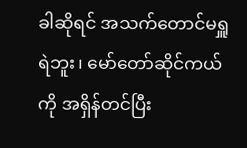ခါဆိုရင် အသက်တောင်မရှူရဲဘူး၊ မော်တော်ဆိုင်ကယ်ကို အရှိန်တင်ပြီး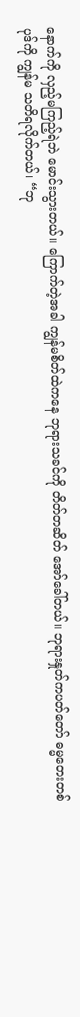နောက်ကို လှည့်မကြည့်ရဲဘဲ မောင်းသွားတယ်။ ကြောက်တဲ့အခါ ကျွန်မစိတ်ထဲကနေ ဘုရားသခင်ကို တိတ်တဆိတ် အော်ခေါ်တယ်။ ဘုရားနှုတ်ကပတ်တော် ဓမ္မတေးတစ်ပုဒ်ကို ကျွန်မ သတိရလိုက်တယ်၊ “ဘု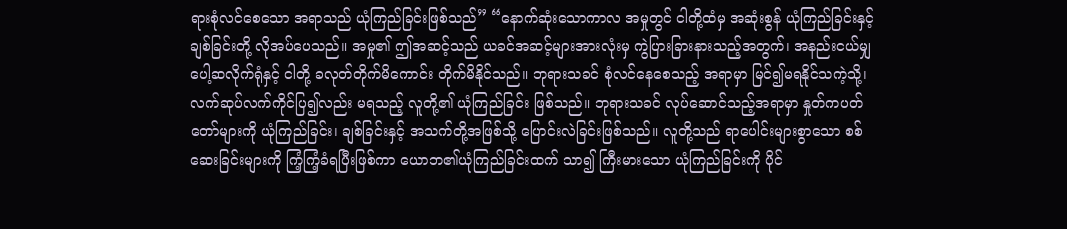ရားစုံလင်စေသော အရာသည် ယုံကြည်ခြင်းဖြစ်သည်” “နောက်ဆုံးသောကာလ အမှုတွင် ငါတို့ထံမှ အဆုံးစွန် ယုံကြည်ခြင်းနှင့် ချစ်ခြင်းတို့ လိုအပ်ပေသည်။ အမှု၏ ဤအဆင့်သည် ယခင်အဆင့်များအားလုံးမှ ကွဲပြားခြားနားသည့်အတွက်၊ အနည်းငယ်မျှ ပေါ့ဆလိုက်ရုံနှင့် ငါတို့ ခလုတ်တိုက်မိကောင်း တိုက်မိနိုင်သည်။ ဘုရားသခင် စုံလင်နေစေသည့် အရာမှာ မြင်၍မရနိုင်သကဲ့သို့၊ လက်ဆုပ်လက်ကိုင်ပြ၍လည်း မရသည့် လူတို့၏ ယုံကြည်ခြင်း ဖြစ်သည်။ ဘုရားသခင် လုပ်ဆောင်သည့်အရာမှာ နှုတ်ကပတ်တော်များကို ယုံကြည်ခြင်း၊ ချစ်ခြင်းနှင့် အသက်တို့အဖြစ်သို့ ပြောင်းလဲခြင်းဖြစ်သည်။ လူတို့သည် ရာပေါင်းများစွာသော စစ်ဆေးခြင်းများကို ကြံ့ကြံ့ခံရပြီးဖြစ်ကာ ယောဘ၏ယုံကြည်ခြင်းထက် သာ၍ ကြီးမားသော ယုံကြည်ခြင်းကို ပိုင်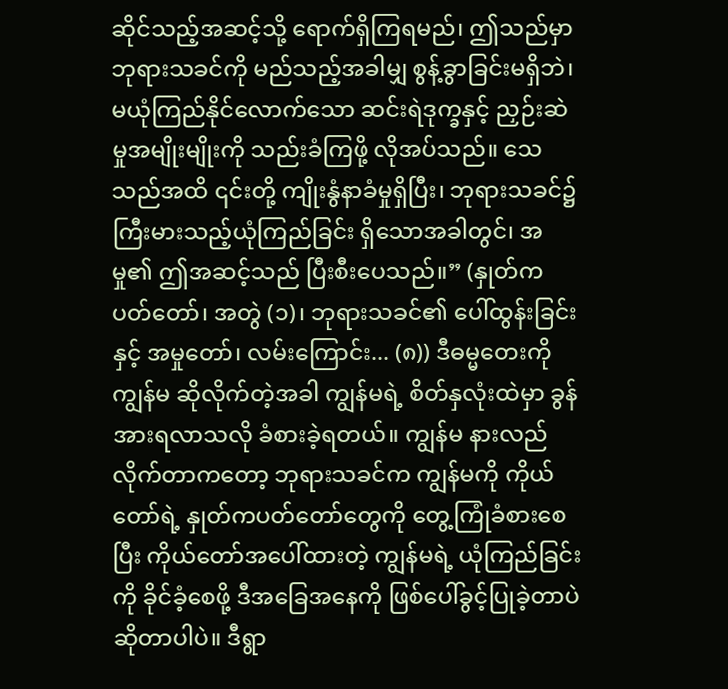ဆိုင်သည့်အဆင့်သို့ ရောက်ရှိကြရမည်၊ ဤသည်မှာ ဘုရားသခင်ကို မည်သည့်အခါမျှ စွန့်ခွာခြင်းမရှိဘဲ၊ မယုံကြည်နိုင်လောက်သော ဆင်းရဲဒုက္ခနှင့် ညှဉ်းဆဲမှုအမျိုးမျိုးကို သည်းခံကြဖို့ လိုအပ်သည်။ သေသည်အထိ ၎င်းတို့ ကျိုးနွံနာခံမှုရှိပြီး၊ ဘုရားသခင်၌ ကြီးမားသည့်ယုံကြည်ခြင်း ရှိသောအခါတွင်၊ အမှု၏ ဤအဆင့်သည် ပြီးစီးပေသည်။” (နှုတ်ကပတ်တော်၊ အတွဲ (၁)၊ ဘုရားသခင်၏ ပေါ်ထွန်းခြင်းနှင့် အမှုတော်၊ လမ်းကြောင်း... (၈)) ဒီဓမ္မတေးကို ကျွန်မ ဆိုလိုက်တဲ့အခါ ကျွန်မရဲ့ စိတ်နှလုံးထဲမှာ ခွန်အားရလာသလို ခံစားခဲ့ရတယ်။ ကျွန်မ နားလည်လိုက်တာကတော့ ဘုရားသခင်က ကျွန်မကို ကိုယ်တော်ရဲ့ နှုတ်ကပတ်တော်တွေကို တွေ့ကြုံခံစားစေပြီး ကိုယ်တော်အပေါ်ထားတဲ့ ကျွန်မရဲ့ ယုံကြည်ခြင်းကို ခိုင်ခံ့စေဖို့ ဒီအခြေအနေကို ဖြစ်ပေါ်ခွင့်ပြုခဲ့တာပဲ ဆိုတာပါပဲ။ ဒီရွာ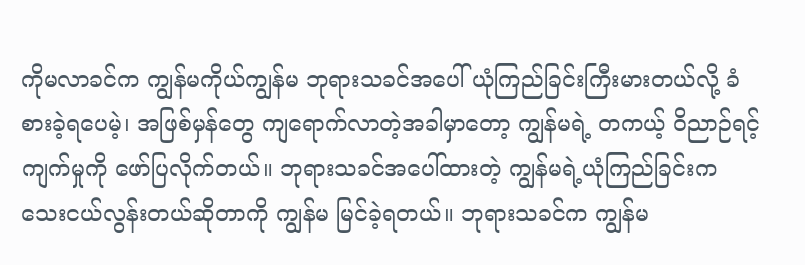ကိုမလာခင်က ကျွန်မကိုယ်ကျွန်မ ဘုရားသခင်အပေါ် ယုံကြည်ခြင်းကြီးမားတယ်လို့ ခံစားခဲ့ရပေမဲ့၊ အဖြစ်မှန်တွေ ကျရောက်လာတဲ့အခါမှာတော့ ကျွန်မရဲ့ တကယ့် ဝိညာဉ်ရင့်ကျက်မှုကို ဖော်ပြလိုက်တယ်။ ဘုရားသခင်အပေါ်ထားတဲ့ ကျွန်မရဲ့ယုံကြည်ခြင်းက သေးငယ်လွန်းတယ်ဆိုတာကို ကျွန်မ မြင်ခဲ့ရတယ်။ ဘုရားသခင်က ကျွန်မ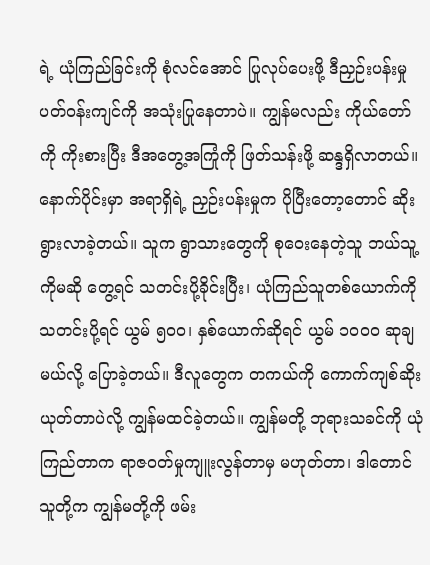ရဲ့ ယုံကြည်ခြင်းကို စုံလင်အောင် ပြုလုပ်ပေးဖို့ ဒီညှဉ်းပန်းမှု ပတ်ဝန်းကျင်ကို အသုံးပြုနေတာပဲ။ ကျွန်မလည်း ကိုယ်တော်ကို ကိုးစားပြီး ဒီအတွေ့အကြုံကို ဖြတ်သန်းဖို့ ဆန္ဒရှိလာတယ်။ နောက်ပိုင်းမှာ အရာရှိရဲ့ ညှဉ်းပန်းမှုက ပိုပြီးတော့တောင် ဆိုးရွားလာခဲ့တယ်။ သူက ရွာသားတွေကို စုဝေးနေတဲ့သူ ဘယ်သူ့ကိုမဆို တွေ့ရင် သတင်းပို့ခိုင်းပြီး၊ ယုံကြည်သူတစ်ယောက်ကို သတင်းပို့ရင် ယွမ် ၅၀၀၊ နှစ်ယောက်ဆိုရင် ယွမ် ၁၀၀၀ ဆုချမယ်လို့ ပြောခဲ့တယ်။ ဒီလူတွေက တကယ်ကို ကောက်ကျစ်ဆိုးယုတ်တာပဲလို့ ကျွန်မထင်ခဲ့တယ်။ ကျွန်မတို့ ဘုရားသခင်ကို ယုံကြည်တာက ရာဇဝတ်မှုကျူးလွန်တာမှ မဟုတ်တာ၊ ဒါတောင် သူတို့က ကျွန်မတို့ကို ဖမ်း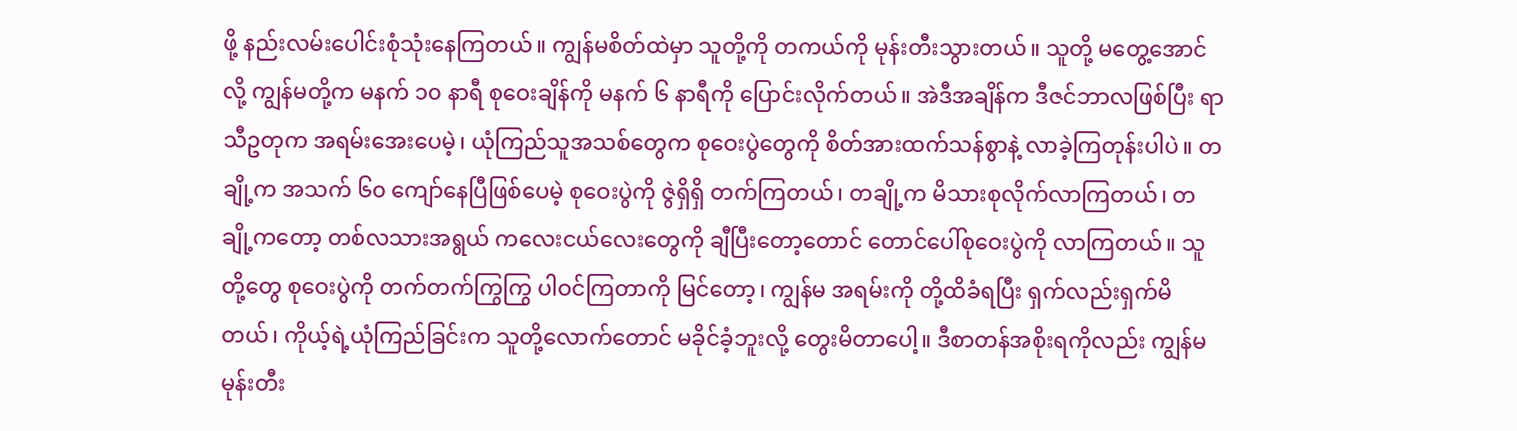ဖို့ နည်းလမ်းပေါင်းစုံသုံးနေကြတယ်။ ကျွန်မစိတ်ထဲမှာ သူတို့ကို တကယ်ကို မုန်းတီးသွားတယ်။ သူတို့ မတွေ့အောင်လို့ ကျွန်မတို့က မနက် ၁၀ နာရီ စုဝေးချိန်ကို မနက် ၆ နာရီကို ပြောင်းလိုက်တယ်။ အဲဒီအချိန်က ဒီဇင်ဘာလဖြစ်ပြီး ရာသီဥတုက အရမ်းအေးပေမဲ့၊ ယုံကြည်သူအသစ်တွေက စုဝေးပွဲတွေကို စိတ်အားထက်သန်စွာနဲ့ လာခဲ့ကြတုန်းပါပဲ။ တချို့က အသက် ၆၀ ကျော်နေပြီဖြစ်ပေမဲ့ စုဝေးပွဲကို ဇွဲရှိရှိ တက်ကြတယ်၊ တချို့က မိသားစုလိုက်လာကြတယ်၊ တချို့ကတော့ တစ်လသားအရွယ် ကလေးငယ်လေးတွေကို ချီပြီးတော့တောင် တောင်ပေါ်စုဝေးပွဲကို လာကြတယ်။ သူတို့တွေ စုဝေးပွဲကို တက်တက်ကြွကြွ ပါဝင်ကြတာကို မြင်တော့၊ ကျွန်မ အရမ်းကို တို့ထိခံရပြီး ရှက်လည်းရှက်မိတယ်၊ ကိုယ့်ရဲ့ယုံကြည်ခြင်းက သူတို့လောက်တောင် မခိုင်ခံ့ဘူးလို့ တွေးမိတာပေါ့။ ဒီစာတန်အစိုးရကိုလည်း ကျွန်မ မုန်းတီး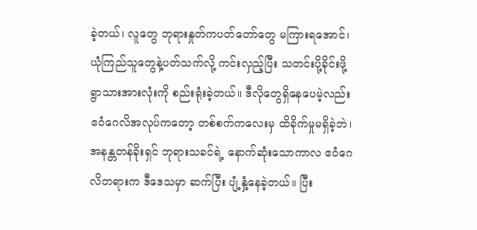ခဲ့တယ်၊ လူတွေ ဘုရားနှုတ်ကပတ်တော်တွေ မကြားရအောင်၊ ယုံကြည်သူတွေနဲ့ပတ်သက်လို့ ကင်းလှည့်ပြီး သတင်းပို့ခိုင်းဖို့ ရွာသားအားလုံးကို စည်းရုံးခဲ့တယ်။ ဒီလိုတွေရှိနေပေမဲ့လည်း ဧဝံဂေလိအလုပ်ကတော့ တစ်စက်ကလေးမှ ထိခိုက်မှုမရှိခဲ့ဘဲ၊ အနန္တတန်ခိုးရှင် ဘုရားသခင်ရဲ့ နောက်ဆုံးသောကာလ ဧဝံဂေလိတရားက ဒီဒေသမှာ ဆက်ပြီး ပျံ့နှံ့နေခဲ့တယ်။ ပြီး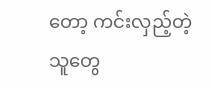တော့ ကင်းလှည့်တဲ့သူတွေ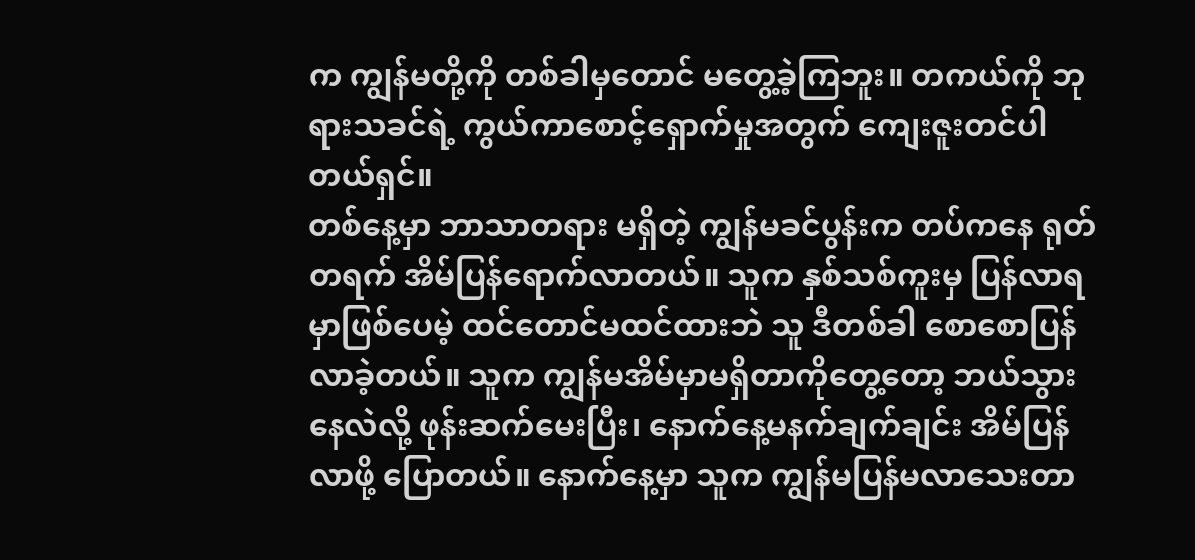က ကျွန်မတို့ကို တစ်ခါမှတောင် မတွေ့ခဲ့ကြဘူး။ တကယ်ကို ဘုရားသခင်ရဲ့ ကွယ်ကာစောင့်ရှောက်မှုအတွက် ကျေးဇူးတင်ပါတယ်ရှင်။
တစ်နေ့မှာ ဘာသာတရား မရှိတဲ့ ကျွန်မခင်ပွန်းက တပ်ကနေ ရုတ်တရက် အိမ်ပြန်ရောက်လာတယ်။ သူက နှစ်သစ်ကူးမှ ပြန်လာရမှာဖြစ်ပေမဲ့ ထင်တောင်မထင်ထားဘဲ သူ ဒီတစ်ခါ စောစောပြန်လာခဲ့တယ်။ သူက ကျွန်မအိမ်မှာမရှိတာကိုတွေ့တော့ ဘယ်သွားနေလဲလို့ ဖုန်းဆက်မေးပြီး၊ နောက်နေ့မနက်ချက်ချင်း အိမ်ပြန်လာဖို့ ပြောတယ်။ နောက်နေ့မှာ သူက ကျွန်မပြန်မလာသေးတာ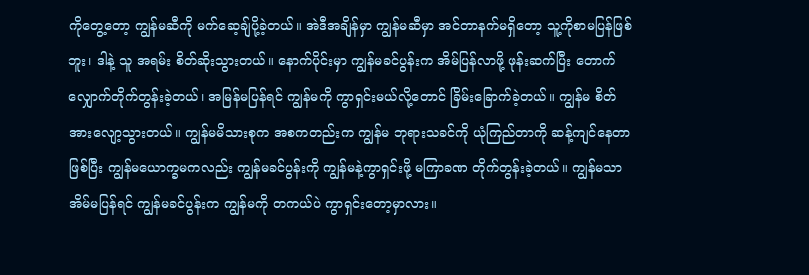ကိုတွေ့တော့ ကျွန်မဆီကို မက်ဆေ့ချ်ပို့ခဲ့တယ်။ အဲဒီအချိန်မှာ ကျွန်မဆီမှာ အင်တာနက်မရှိတော့ သူ့ကိုစာမပြန်ဖြစ်ဘူး၊ ဒါနဲ့ သူ အရမ်း စိတ်ဆိုးသွားတယ်။ နောက်ပိုင်းမှာ ကျွန်မခင်ပွန်းက အိမ်ပြန်လာဖို့ ဖုန်းဆက်ပြီး တောက်လျှောက်တိုက်တွန်းခဲ့တယ်၊ အမြန်မပြန်ရင် ကျွန်မကို ကွာရှင်းမယ်လို့တောင် ခြိမ်းခြောက်ခဲ့တယ်။ ကျွန်မ စိတ်အားလျော့သွားတယ်။ ကျွန်မမိသားစုက အစကတည်းက ကျွန်မ ဘုရားသခင်ကို ယုံကြည်တာကို ဆန့်ကျင်နေတာဖြစ်ပြီး ကျွန်မယောက္ခမကလည်း ကျွန်မခင်ပွန်းကို ကျွန်မနဲ့ကွာရှင်းဖို့ မကြာခဏ တိုက်တွန်းခဲ့တယ်။ ကျွန်မသာ အိမ်မပြန်ရင် ကျွန်မခင်ပွန်းက ကျွန်မကို တကယ်ပဲ ကွာရှင်းတော့မှာလား။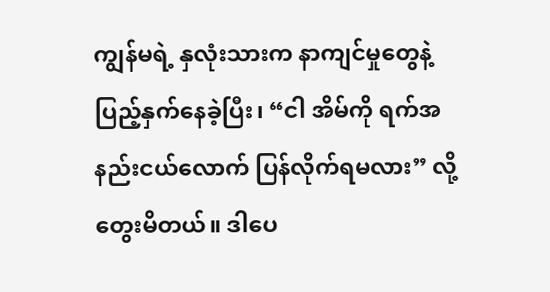ကျွန်မရဲ့ နှလုံးသားက နာကျင်မှုတွေနဲ့ ပြည့်နှက်နေခဲ့ပြီး၊ “ငါ အိမ်ကို ရက်အနည်းငယ်လောက် ပြန်လိုက်ရမလား” လို့ တွေးမိတယ်။ ဒါပေ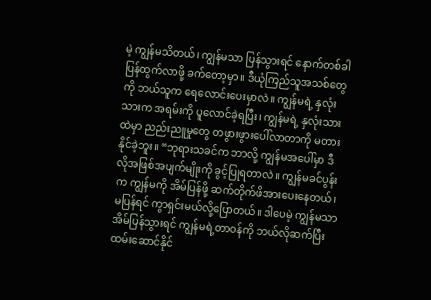မဲ့ ကျွန်မသိတယ်၊ ကျွန်မသာ ပြန်သွားရင် နောက်တစ်ခါပြန်ထွက်လာဖို့ ခက်တော့မှာ။ ဒီယုံကြည်သူအသစ်တွေကို ဘယ်သူက ရေလောင်းပေးမှာလဲ။ ကျွန်မရဲ့ နှလုံးသားက အရမ်းကို ပူလောင်ခဲ့ရပြီး၊ ကျွန်မရဲ့ နှလုံးသားထဲမှာ ညည်းညူမှုတွေ တဖွားဖွားပေါ်လာတာကို မတားနိုင်ခဲ့ဘူး။ “ဘုရားသခင်က ဘာလို့ ကျွန်မအပေါ်မှာ ဒီလိုအဖြစ်အပျက်မျိုးကို ခွင့်ပြုရတာလဲ။ ကျွန်မခင်ပွန်းက ကျွန်မကို အိမ်ပြန်ဖို့ ဆက်တိုက်ဖိအားပေးနေတယ်၊ မပြန်ရင် ကွာရှင်းမယ်လို့ပြောတယ်။ ဒါပေမဲ့ ကျွန်မသာ အိမ်ပြန်သွားရင် ကျွန်မရဲ့တာဝန်ကို ဘယ်လိုဆက်ပြီး ထမ်းဆောင်နိုင်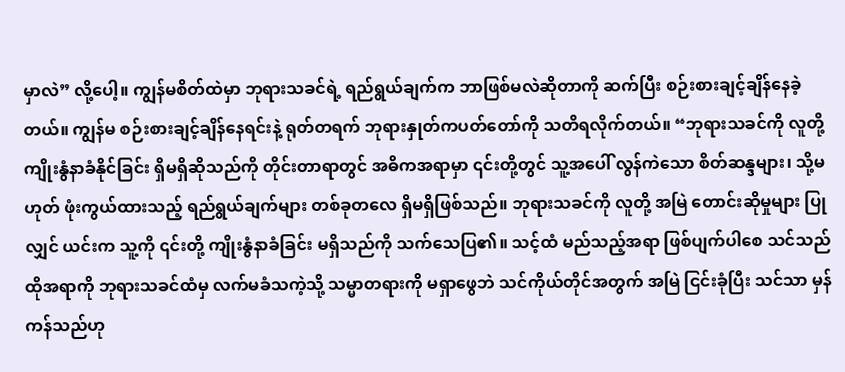မှာလဲ” လို့ပေါ့။ ကျွန်မစိတ်ထဲမှာ ဘုရားသခင်ရဲ့ ရည်ရွယ်ချက်က ဘာဖြစ်မလဲဆိုတာကို ဆက်ပြီး စဉ်းစားချင့်ချိန်နေခဲ့တယ်။ ကျွန်မ စဉ်းစားချင့်ချိန်နေရင်းနဲ့ ရုတ်တရက် ဘုရားနှုတ်ကပတ်တော်ကို သတိရလိုက်တယ်။ “ဘုရားသခင်ကို လူတို့ ကျိုးနွံနာခံနိုင်ခြင်း ရှိမရှိဆိုသည်ကို တိုင်းတာရာတွင် အဓိကအရာမှာ ၎င်းတို့တွင် သူ့အပေါ် လွန်ကဲသော စိတ်ဆန္ဒများ၊ သို့မဟုတ် ဖုံးကွယ်ထားသည့် ရည်ရွယ်ချက်များ တစ်ခုတလေ ရှိမရှိဖြစ်သည်။ ဘုရားသခင်ကို လူတို့ အမြဲ တောင်းဆိုမှုများ ပြုလျှင် ယင်းက သူ့ကို ၎င်းတို့ ကျိုးနွံနာခံခြင်း မရှိသည်ကို သက်သေပြ၏။ သင့်ထံ မည်သည့်အရာ ဖြစ်ပျက်ပါစေ သင်သည် ထိုအရာကို ဘုရားသခင်ထံမှ လက်မခံသကဲ့သို့ သမ္မာတရားကို မရှာဖွေဘဲ သင်ကိုယ်တိုင်အတွက် အမြဲ ငြင်းခုံပြီး သင်သာ မှန်ကန်သည်ဟု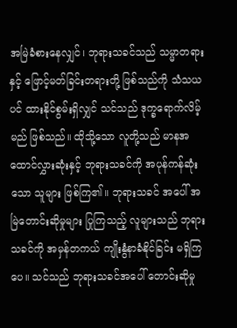အမြဲခံစားနေလျှင်၊ ဘုရားသခင်သည် သမ္မာတရားနှင့် ဖြောင့်မတ်ခြင်းတရားတို့ ဖြစ်သည်ကို သံသယပင် ထားနိုင်စွမ်းရှိလျှင် သင်သည် ဒုက္ခရောက်လိမ့်မည် ဖြစ်သည်။ ထိုသို့သော လူတို့သည် မာနအထောင်လွှားဆုံးနှင့် ဘုရားသခင်ကို အပုန်ကန်ဆုံးသော သူများ ဖြစ်ကြ၏။ ဘုရားသခင် အပေါ် အမြဲတောင်းဆိုမှုများ ပြုကြသည့် လူများသည် ဘုရားသခင်ကို အမှန်တကယ် ကျိုးနွံနာခံနိုင်ခြင်း မရှိကြပေ။ သင်သည် ဘုရားသခင်အပေါ် တောင်းဆိုမှု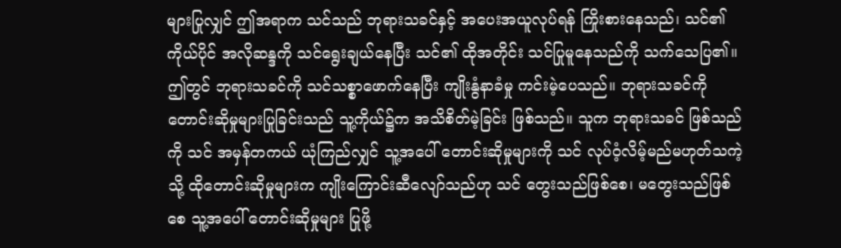များပြုလျှင် ဤအရာက သင်သည် ဘုရားသခင်နှင့် အပေးအယူလုပ်ရန် ကြိုးစားနေသည်၊ သင်၏ ကိုယ်ပိုင် အလိုဆန္ဒကို သင်ရွေးချယ်နေပြီး သင်၏ ထိုအတိုင်း သင်ပြုမူနေသည်ကို သက်သေပြ၏။ ဤတွင် ဘုရားသခင်ကို သင်သစ္စာဖောက်နေပြီး ကျိုးနွံနာခံမှု ကင်းမဲ့ပေသည်။ ဘုရားသခင်ကို တောင်းဆိုမှုများပြုခြင်းသည် သူ့ကိုယ်၌က အသိစိတ်မဲ့ခြင်း ဖြစ်သည်။ သူက ဘုရားသခင် ဖြစ်သည်ကို သင် အမှန်တကယ် ယုံကြည်လျှင် သူ့အပေါ် တောင်းဆိုမှုများကို သင် လုပ်ဝံ့လိမ့်မည်မဟုတ်သကဲ့သို့ ထိုတောင်းဆိုမှုများက ကျိုးကြောင်းဆီလျော်သည်ဟု သင် တွေးသည်ဖြစ်စေ၊ မတွေးသည်ဖြစ်စေ သူ့အပေါ် တောင်းဆိုမှုများ ပြုဖို့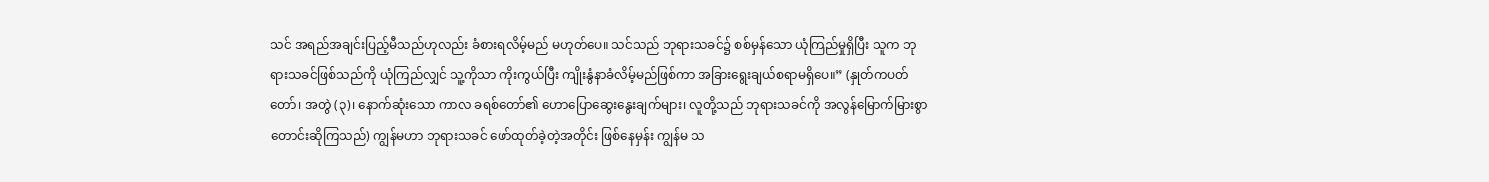သင် အရည်အချင်းပြည့်မီသည်ဟုလည်း ခံစားရလိမ့်မည် မဟုတ်ပေ။ သင်သည် ဘုရားသခင်၌ စစ်မှန်သော ယုံကြည်မှုရှိပြီး သူက ဘုရားသခင်ဖြစ်သည်ကို ယုံကြည်လျှင် သူ့ကိုသာ ကိုးကွယ်ပြီး ကျိုးနွံနာခံလိမ့်မည်ဖြစ်ကာ အခြားရွေးချယ်စရာမရှိပေ။” (နှုတ်ကပတ်တော်၊ အတွဲ (၃)၊ နောက်ဆုံးသော ကာလ ခရစ်တော်၏ ဟောပြောဆွေးနွေးချက်များ၊ လူတို့သည် ဘုရားသခင်ကို အလွန်မြောက်မြားစွာ တောင်းဆိုကြသည်) ကျွန်မဟာ ဘုရားသခင် ဖော်ထုတ်ခဲ့တဲ့အတိုင်း ဖြစ်နေမှန်း ကျွန်မ သ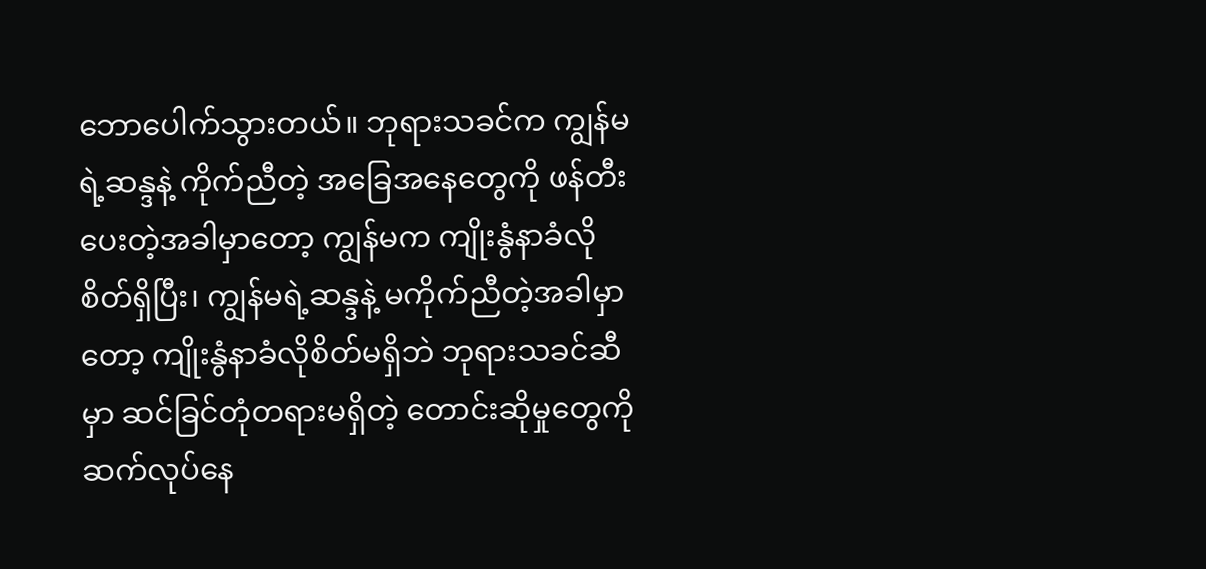ဘောပေါက်သွားတယ်။ ဘုရားသခင်က ကျွန်မရဲ့ဆန္ဒနဲ့ ကိုက်ညီတဲ့ အခြေအနေတွေကို ဖန်တီးပေးတဲ့အခါမှာတော့ ကျွန်မက ကျိုးနွံနာခံလိုစိတ်ရှိပြီး၊ ကျွန်မရဲ့ဆန္ဒနဲ့ မကိုက်ညီတဲ့အခါမှာတော့ ကျိုးနွံနာခံလိုစိတ်မရှိဘဲ ဘုရားသခင်ဆီမှာ ဆင်ခြင်တုံတရားမရှိတဲ့ တောင်းဆိုမှုတွေကို ဆက်လုပ်နေ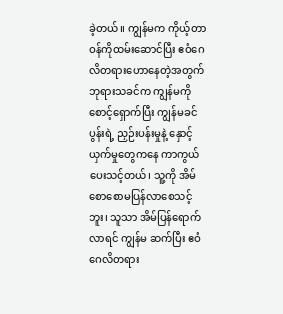ခဲ့တယ်။ ကျွန်မက ကိုယ့်တာဝန်ကိုထမ်းဆောင်ပြီး ဧဝံဂေလိတရားဟောနေတဲ့အတွက် ဘုရားသခင်က ကျွန်မကို စောင့်ရှောက်ပြီး ကျွန်မခင်ပွန်းရဲ့ ညှဉ်းပန်းမှုနဲ့ နှောင့်ယှက်မှုတွေကနေ ကာကွယ်ပေးသင့်တယ်၊ သူ့ကို အိမ်စောစောမပြန်လာစေသင့်ဘူး၊ သူသာ အိမ်ပြန်ရောက်လာရင် ကျွန်မ ဆက်ပြီး ဧဝံဂေလိတရား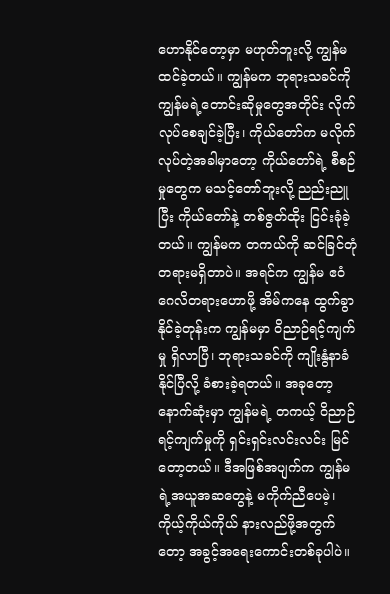ဟောနိုင်တော့မှာ မဟုတ်ဘူးလို့ ကျွန်မ ထင်ခဲ့တယ်။ ကျွန်မက ဘုရားသခင်ကို ကျွန်မရဲ့တောင်းဆိုမှုတွေအတိုင်း လိုက်လုပ်စေချင်ခဲ့ပြီး၊ ကိုယ်တော်က မလိုက်လုပ်တဲ့အခါမှာတော့ ကိုယ်တော်ရဲ့ စီစဉ်မှုတွေက မသင့်တော်ဘူးလို့ ညည်းညူပြီး ကိုယ်တော်နဲ့ တစ်ဇွတ်ထိုး ငြင်းခုံခဲ့တယ်။ ကျွန်မက တကယ်ကို ဆင်ခြင်တုံတရားမရှိတာပဲ။ အရင်က ကျွန်မ ဧဝံဂေလိတရားဟောဖို့ အိမ်ကနေ ထွက်ခွာနိုင်ခဲ့တုန်းက ကျွန်မမှာ ဝိညာဉ်ရင့်ကျက်မှု ရှိလာပြီ၊ ဘုရားသခင်ကို ကျိုးနွံနာခံနိုင်ပြီလို့ ခံစားခဲ့ရတယ်။ အခုတော့ နောက်ဆုံးမှာ ကျွန်မရဲ့ တကယ့် ဝိညာဉ်ရင့်ကျက်မှုကို ရှင်းရှင်းလင်းလင်း မြင်တော့တယ်။ ဒီအဖြစ်အပျက်က ကျွန်မရဲ့အယူအဆတွေနဲ့ မကိုက်ညီပေမဲ့၊ ကိုယ့်ကိုယ်ကိုယ် နားလည်ဖို့အတွက်တော့ အခွင့်အရေးကောင်းတစ်ခုပါပဲ။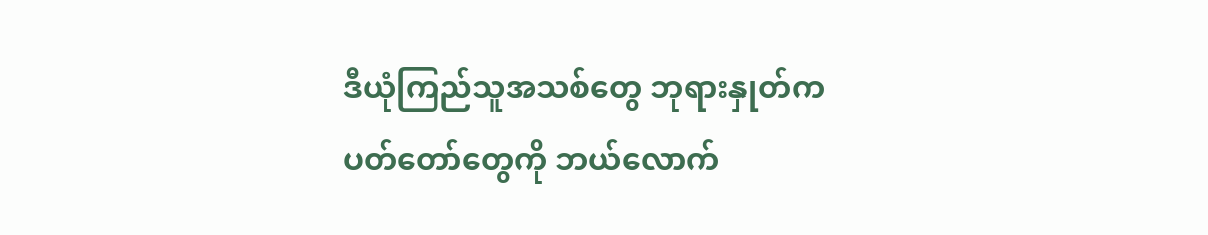ဒီယုံကြည်သူအသစ်တွေ ဘုရားနှုတ်ကပတ်တော်တွေကို ဘယ်လောက်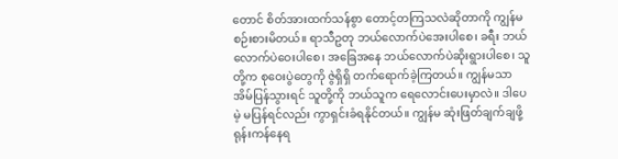တောင် စိတ်အားထက်သန်စွာ တောင့်တကြသလဲဆိုတာကို ကျွန်မ စဉ်းစားမိတယ်။ ရာသီဥတု ဘယ်လောက်ပဲအေးပါစေ၊ ခရီး ဘယ်လောက်ပဲဝေးပါစေ၊ အခြေအနေ ဘယ်လောက်ပဲဆိုးရွားပါစေ၊ သူတို့က စုဝေးပွဲတွေကို ဇွဲရှိရှိ တက်ရောက်ခဲ့ကြတယ်။ ကျွန်မသာ အိမ်ပြန်သွားရင် သူတို့ကို ဘယ်သူက ရေလောင်းပေးမှာလဲ။ ဒါပေမဲ့ မပြန်ရင်လည်း ကွာရှင်းခံရနိုင်တယ်။ ကျွန်မ ဆုံးဖြတ်ချက်ချဖို့ ရုန်းကန်နေရ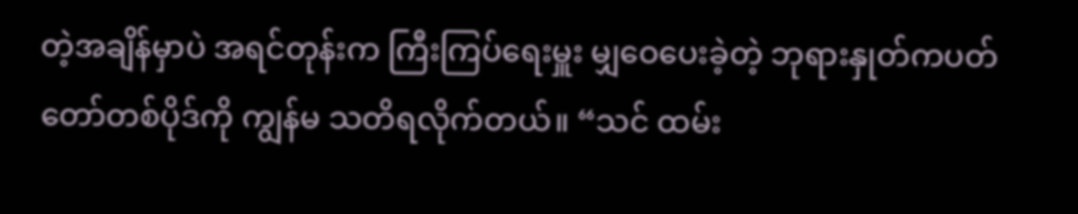တဲ့အချိန်မှာပဲ အရင်တုန်းက ကြီးကြပ်ရေးမှူး မျှဝေပေးခဲ့တဲ့ ဘုရားနှုတ်ကပတ်တော်တစ်ပိုဒ်ကို ကျွန်မ သတိရလိုက်တယ်။ “သင် ထမ်း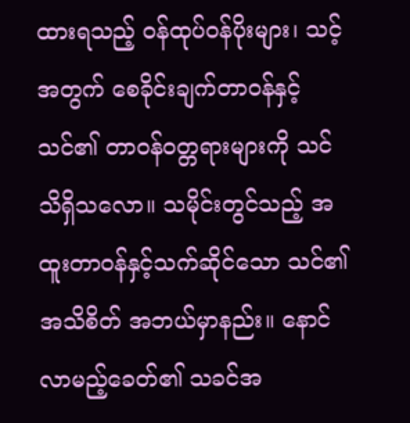ထားရသည့် ဝန်ထုပ်ဝန်ပိုးများ၊ သင့်အတွက် စေခိုင်းချက်တာဝန်နှင့် သင်၏ တာဝန်ဝတ္တရားများကို သင်သိရှိသလော။ သမိုင်းတွင်သည့် အထူးတာဝန်နှင့်သက်ဆိုင်သော သင်၏အသိစိတ် အဘယ်မှာနည်း။ နောင်လာမည့်ခေတ်၏ သခင်အ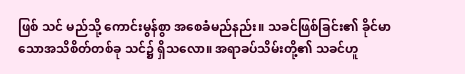ဖြစ် သင် မည်သို့ ကောင်းမွန်စွာ အစေခံမည်နည်း။ သခင်ဖြစ်ခြင်း၏ ခိုင်မာသောအသိစိတ်တစ်ခု သင်၌ ရှိသလော။ အရာခပ်သိမ်းတို့၏ သခင်ဟူ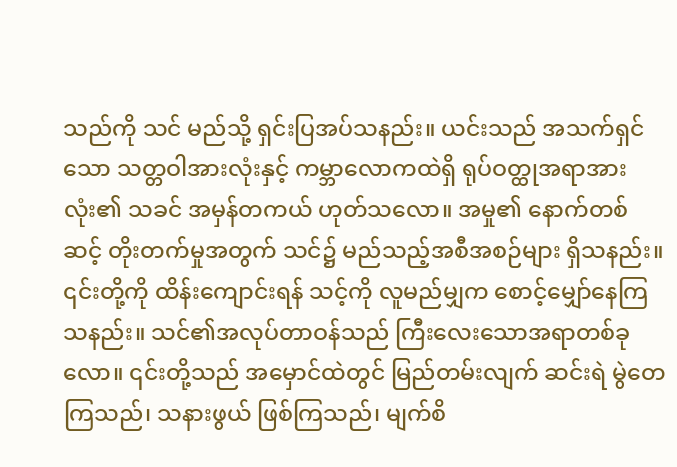သည်ကို သင် မည်သို့ ရှင်းပြအပ်သနည်း။ ယင်းသည် အသက်ရှင်သော သတ္တဝါအားလုံးနှင့် ကမ္ဘာလောကထဲရှိ ရုပ်ဝတ္ထုအရာအားလုံး၏ သခင် အမှန်တကယ် ဟုတ်သလော။ အမှု၏ နောက်တစ်ဆင့် တိုးတက်မှုအတွက် သင်၌ မည်သည့်အစီအစဉ်များ ရှိသနည်း။ ၎င်းတို့ကို ထိန်းကျောင်းရန် သင့်ကို လူမည်မျှက စောင့်မျှော်နေကြသနည်း။ သင်၏အလုပ်တာဝန်သည် ကြီးလေးသောအရာတစ်ခုလော။ ၎င်းတို့သည် အမှောင်ထဲတွင် မြည်တမ်းလျက် ဆင်းရဲ မွဲတေကြသည်၊ သနားဖွယ် ဖြစ်ကြသည်၊ မျက်စိ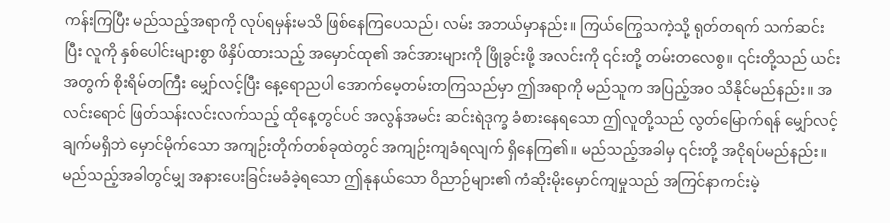ကန်းကြပြီး မည်သည့်အရာကို လုပ်ရမှန်းမသိ ဖြစ်နေကြပေသည်၊ လမ်း အဘယ်မှာနည်း။ ကြယ်ကြွေသကဲ့သို့ ရုတ်တရက် သက်ဆင်းပြီး လူကို နှစ်ပေါင်းများစွာ ဖိနှိပ်ထားသည့် အမှောင်ထု၏ အင်အားများကို ဖြိုခွင်းဖို့ အလင်းကို ၎င်းတို့ တမ်းတလေစွ။ ၎င်းတို့သည် ယင်းအတွက် စိုးရိမ်တကြီး မျှော်လင့်ပြီး နေ့ရောညပါ အောက်မေ့တမ်းတကြသည်မှာ ဤအရာကို မည်သူက အပြည့်အဝ သိနိုင်မည်နည်း။ အလင်းရောင် ဖြတ်သန်းလင်းလက်သည့် ထိုနေ့တွင်ပင် အလွန်အမင်း ဆင်းရဲဒုက္ခ ခံစားနေရသော ဤလူတို့သည် လွတ်မြောက်ရန် မျှော်လင့်ချက်မရှိဘဲ မှောင်မိုက်သော အကျဉ်းတိုက်တစ်ခုထဲတွင် အကျဉ်းကျခံရလျက် ရှိနေကြ၏။ မည်သည့်အခါမှ ၎င်းတို့ အငိုရပ်မည်နည်း။ မည်သည့်အခါတွင်မျှ အနားပေးခြင်းမခံခဲ့ရသော ဤနုနယ်သော ဝိညာဉ်များ၏ ကံဆိုးမိုးမှောင်ကျမှုသည် အကြင်နာကင်းမဲ့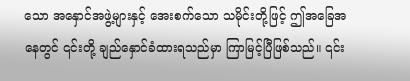သော အနှောင်အဖွဲ့များနှင့် အေးစက်သော သမိုင်းတို့ဖြင့် ဤအခြေအနေတွင် ၎င်းတို့ ချည်နှောင်ခံထားရသည်မှာ ကြာမြင့်ပြီဖြစ်သည်။ ၎င်း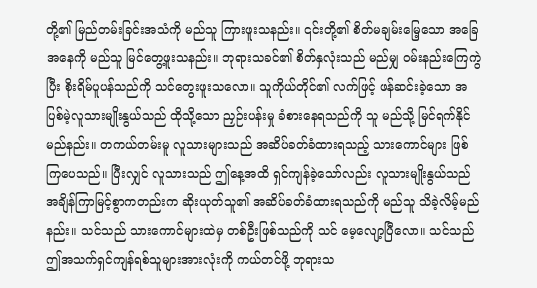တို့၏ မြည်တမ်းခြင်းအသံကို မည်သူ ကြားဖူးသနည်း။ ၎င်းတို့၏ စိတ်မချမ်းမြေ့သော အခြေအနေကို မည်သူ မြင်တွေ့ဖူးသနည်း။ ဘုရားသခင်၏ စိတ်နှလုံးသည် မည်မျှ ဝမ်းနည်းကြေကွဲပြီး စိုးရိမ်ပူပန်သည်ကို သင်တွေးဖူးသလော။ သူကိုယ်တိုင်၏ လက်ဖြင့် ဖန်ဆင်းခဲ့သော အပြစ်မဲ့လူသားမျိုးနွယ်သည် ထိုသို့သော ညှဉ်းပန်းမှု ခံစားနေရသည်ကို သူ မည်သို့ မြင်ရက်နိုင်မည်နည်း။ တကယ်တမ်းမူ လူသားများသည် အဆိပ်ခတ်ခံထားရသည့် သားကောင်များ ဖြစ်ကြပေသည်။ ပြီးလျှင် လူသားသည် ဤနေ့အထိ ရှင်ကျန်ခဲ့သော်လည်း လူသားမျိုးနွယ်သည် အချိန်ကြာမြင့်စွာကတည်းက ဆိုးယုတ်သူ၏ အဆိပ်ခတ်ခံထားရသည်ကို မည်သူ သိခဲ့လိမ့်မည်နည်း။ သင်သည် သားကောင်များထဲမှ တစ်ဦးဖြစ်သည်ကို သင် မေ့လျော့ပြီလော။ သင်သည် ဤအသက်ရှင်ကျန်ရစ်သူများအားလုံးကို ကယ်တင်ဖို့ ဘုရားသ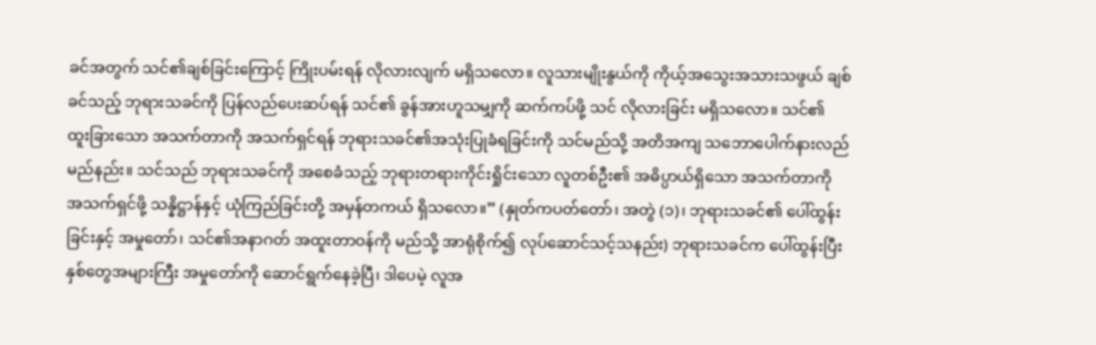ခင်အတွက် သင်၏ချစ်ခြင်းကြောင့် ကြိုးပမ်းရန် လိုလားလျက် မရှိသလော။ လူသားမျိုးနွယ်ကို ကိုယ့်အသွေးအသားသဖွယ် ချစ်ခင်သည့် ဘုရားသခင်ကို ပြန်လည်ပေးဆပ်ရန် သင်၏ ခွန်အားဟူသမျှကို ဆက်ကပ်ဖို့ သင် လိုလားခြင်း မရှိသလော။ သင်၏ ထူးခြားသော အသက်တာကို အသက်ရှင်ရန် ဘုရားသခင်၏အသုံးပြုခံရခြင်းကို သင်မည်သို့ အတိအကျ သဘောပေါက်နားလည်မည်နည်း။ သင်သည် ဘုရားသခင်ကို အစေခံသည့် ဘုရားတရားကိုင်းရှိုင်းသော လူတစ်ဦး၏ အဓိပ္ပာယ်ရှိသော အသက်တာကို အသက်ရှင်ဖို့ သန္နိဋ္ဌာန်နှင့် ယုံကြည်ခြင်းတို့ အမှန်တကယ် ရှိသလော။” (နှုတ်ကပတ်တော်၊ အတွဲ (၁)၊ ဘုရားသခင်၏ ပေါ်ထွန်းခြင်းနှင့် အမှုတော်၊ သင်၏အနာဂတ် အထူးတာဝန်ကို မည်သို့ အာရုံစိုက်၍ လုပ်ဆောင်သင့်သနည်း) ဘုရားသခင်က ပေါ်ထွန်းပြီး နှစ်တွေအများကြီး အမှုတော်ကို ဆောင်ရွက်နေခဲ့ပြီ၊ ဒါပေမဲ့ လူအ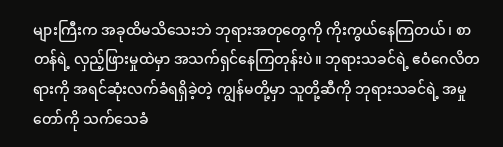များကြီးက အခုထိမသိသေးဘဲ ဘုရားအတုတွေကို ကိုးကွယ်နေကြတယ်၊ စာတန်ရဲ့ လှည့်ဖြားမှုထဲမှာ အသက်ရှင်နေကြတုန်းပဲ။ ဘုရားသခင်ရဲ့ ဧဝံဂေလိတရားကို အရင်ဆုံးလက်ခံရရှိခဲ့တဲ့ ကျွန်မတို့မှာ သူတို့ဆီကို ဘုရားသခင်ရဲ့ အမှုတော်ကို သက်သေခံ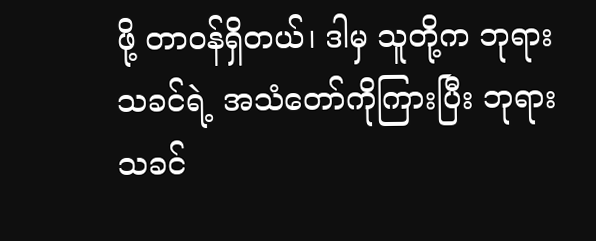ဖို့ တာဝန်ရှိတယ်၊ ဒါမှ သူတို့က ဘုရားသခင်ရဲ့ အသံတော်ကိုကြားပြီး ဘုရားသခင်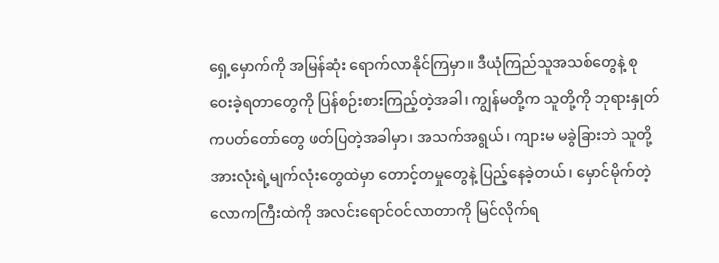ရှေ့မှောက်ကို အမြန်ဆုံး ရောက်လာနိုင်ကြမှာ။ ဒီယုံကြည်သူအသစ်တွေနဲ့ စုဝေးခဲ့ရတာတွေကို ပြန်စဉ်းစားကြည့်တဲ့အခါ၊ ကျွန်မတို့က သူတို့ကို ဘုရားနှုတ်ကပတ်တော်တွေ ဖတ်ပြတဲ့အခါမှာ၊ အသက်အရွယ်၊ ကျားမ မခွဲခြားဘဲ သူတို့အားလုံးရဲ့မျက်လုံးတွေထဲမှာ တောင့်တမှုတွေနဲ့ ပြည့်နေခဲ့တယ်၊ မှောင်မိုက်တဲ့လောကကြီးထဲကို အလင်းရောင်ဝင်လာတာကို မြင်လိုက်ရ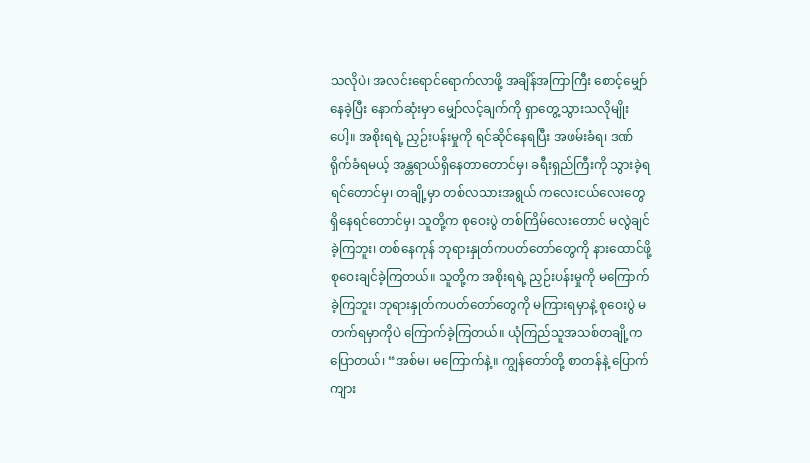သလိုပဲ၊ အလင်းရောင်ရောက်လာဖို့ အချိန်အကြာကြီး စောင့်မျှော်နေခဲ့ပြီး နောက်ဆုံးမှာ မျှော်လင့်ချက်ကို ရှာတွေ့သွားသလိုမျိုးပေါ့။ အစိုးရရဲ့ ညှဉ်းပန်းမှုကို ရင်ဆိုင်နေရပြီး အဖမ်းခံရ၊ ဒဏ်ရိုက်ခံရမယ့် အန္တရာယ်ရှိနေတာတောင်မှ၊ ခရီးရှည်ကြီးကို သွားခဲ့ရရင်တောင်မှ၊ တချို့မှာ တစ်လသားအရွယ် ကလေးငယ်လေးတွေ ရှိနေရင်တောင်မှ၊ သူတို့က စုဝေးပွဲ တစ်ကြိမ်လေးတောင် မလွဲချင်ခဲ့ကြဘူး၊ တစ်နေကုန် ဘုရားနှုတ်ကပတ်တော်တွေကို နားထောင်ဖို့ စုဝေးချင်ခဲ့ကြတယ်။ သူတို့က အစိုးရရဲ့ ညှဉ်းပန်းမှုကို မကြောက်ခဲ့ကြဘူး၊ ဘုရားနှုတ်ကပတ်တော်တွေကို မကြားရမှာနဲ့ စုဝေးပွဲ မတက်ရမှာကိုပဲ ကြောက်ခဲ့ကြတယ်။ ယုံကြည်သူအသစ်တချို့က ပြောတယ်၊ “အစ်မ၊ မကြောက်နဲ့။ ကျွန်တော်တို့ စာတန်နဲ့ ပြောက်ကျား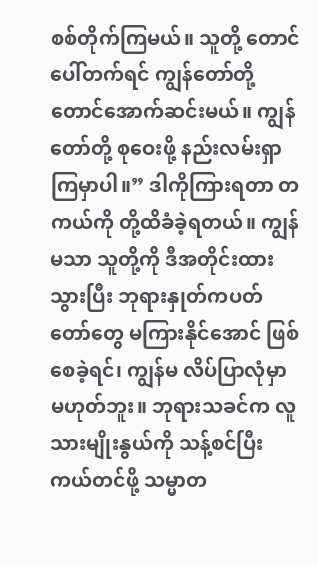စစ်တိုက်ကြမယ်။ သူတို့ တောင်ပေါ်တက်ရင် ကျွန်တော်တို့ တောင်အောက်ဆင်းမယ်။ ကျွန်တော်တို့ စုဝေးဖို့ နည်းလမ်းရှာကြမှာပါ။” ဒါကိုကြားရတာ တကယ်ကို တို့ထိခံခဲ့ရတယ်။ ကျွန်မသာ သူတို့ကို ဒီအတိုင်းထားသွားပြီး ဘုရားနှုတ်ကပတ်တော်တွေ မကြားနိုင်အောင် ဖြစ်စေခဲ့ရင်၊ ကျွန်မ လိပ်ပြာလုံမှာ မဟုတ်ဘူး။ ဘုရားသခင်က လူသားမျိုးနွယ်ကို သန့်စင်ပြီး ကယ်တင်ဖို့ သမ္မာတ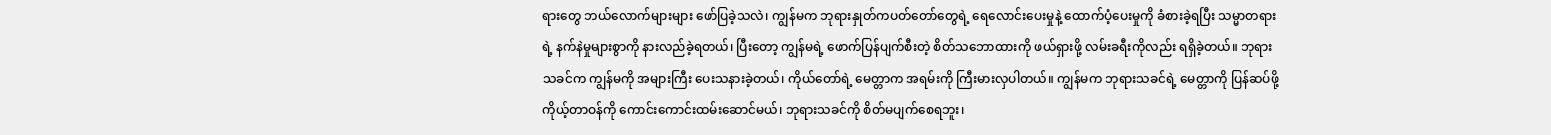ရားတွေ ဘယ်လောက်များများ ဖော်ပြခဲ့သလဲ၊ ကျွန်မက ဘုရားနှုတ်ကပတ်တော်တွေရဲ့ ရေလောင်းပေးမှုနဲ့ ထောက်ပံ့ပေးမှုကို ခံစားခဲ့ရပြီး သမ္မာတရားရဲ့ နက်နဲမှုများစွာကို နားလည်ခဲ့ရတယ်၊ ပြီးတော့ ကျွန်မရဲ့ ဖောက်ပြန်ပျက်စီးတဲ့ စိတ်သဘောထားကို ဖယ်ရှားဖို့ လမ်းခရီးကိုလည်း ရရှိခဲ့တယ်။ ဘုရားသခင်က ကျွန်မကို အများကြီး ပေးသနားခဲ့တယ်၊ ကိုယ်တော်ရဲ့ မေတ္တာက အရမ်းကို ကြီးမားလှပါတယ်။ ကျွန်မက ဘုရားသခင်ရဲ့ မေတ္တာကို ပြန်ဆပ်ဖို့ ကိုယ့်တာဝန်ကို ကောင်းကောင်းထမ်းဆောင်မယ်၊ ဘုရားသခင်ကို စိတ်မပျက်စေရဘူး၊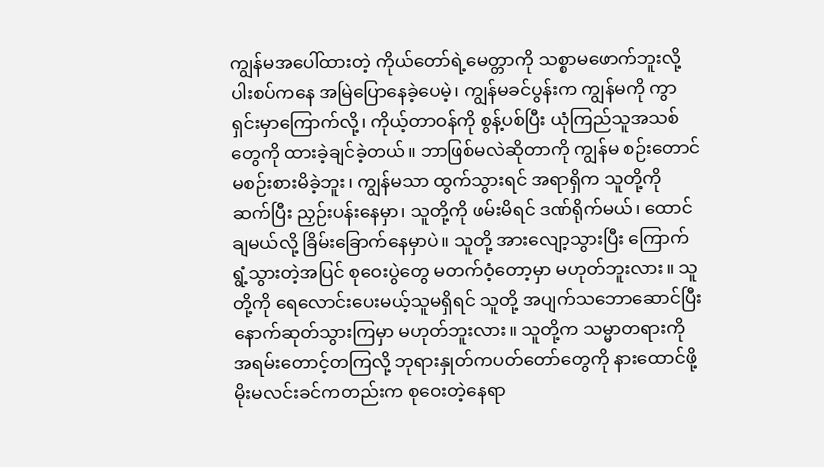ကျွန်မအပေါ်ထားတဲ့ ကိုယ်တော်ရဲ့မေတ္တာကို သစ္စာမဖောက်ဘူးလို့ ပါးစပ်ကနေ အမြဲပြောနေခဲ့ပေမဲ့၊ ကျွန်မခင်ပွန်းက ကျွန်မကို ကွာရှင်းမှာကြောက်လို့၊ ကိုယ့်တာဝန်ကို စွန့်ပစ်ပြီး ယုံကြည်သူအသစ်တွေကို ထားခဲ့ချင်ခဲ့တယ်။ ဘာဖြစ်မလဲဆိုတာကို ကျွန်မ စဉ်းတောင်မစဉ်းစားမိခဲ့ဘူး၊ ကျွန်မသာ ထွက်သွားရင် အရာရှိက သူတို့ကို ဆက်ပြီး ညှဉ်းပန်းနေမှာ၊ သူတို့ကို ဖမ်းမိရင် ဒဏ်ရိုက်မယ်၊ ထောင်ချမယ်လို့ ခြိမ်းခြောက်နေမှာပဲ။ သူတို့ အားလျော့သွားပြီး ကြောက်ရွံ့သွားတဲ့အပြင် စုဝေးပွဲတွေ မတက်ဝံ့တော့မှာ မဟုတ်ဘူးလား။ သူတို့ကို ရေလောင်းပေးမယ့်သူမရှိရင် သူတို့ အပျက်သဘောဆောင်ပြီး နောက်ဆုတ်သွားကြမှာ မဟုတ်ဘူးလား။ သူတို့က သမ္မာတရားကို အရမ်းတောင့်တကြလို့ ဘုရားနှုတ်ကပတ်တော်တွေကို နားထောင်ဖို့ မိုးမလင်းခင်ကတည်းက စုဝေးတဲ့နေရာ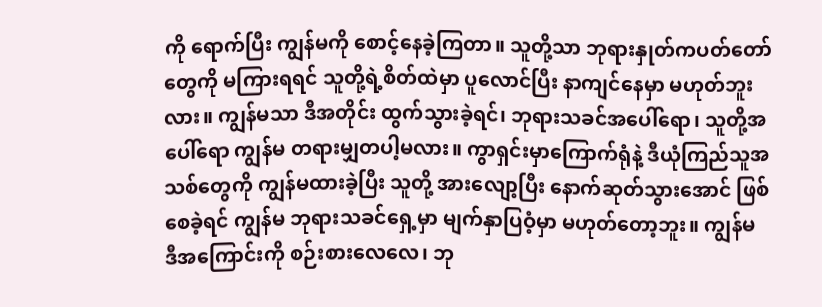ကို ရောက်ပြီး ကျွန်မကို စောင့်နေခဲ့ကြတာ။ သူတို့သာ ဘုရားနှုတ်ကပတ်တော်တွေကို မကြားရရင် သူတို့ရဲ့စိတ်ထဲမှာ ပူလောင်ပြီး နာကျင်နေမှာ မဟုတ်ဘူးလား။ ကျွန်မသာ ဒီအတိုင်း ထွက်သွားခဲ့ရင်၊ ဘုရားသခင်အပေါ်ရော၊ သူတို့အပေါ်ရော ကျွန်မ တရားမျှတပါ့မလား။ ကွာရှင်းမှာကြောက်ရုံနဲ့ ဒီယုံကြည်သူအသစ်တွေကို ကျွန်မထားခဲ့ပြီး သူတို့ အားလျော့ပြီး နောက်ဆုတ်သွားအောင် ဖြစ်စေခဲ့ရင် ကျွန်မ ဘုရားသခင်ရှေ့မှာ မျက်နှာပြဝံ့မှာ မဟုတ်တော့ဘူး။ ကျွန်မ ဒီအကြောင်းကို စဉ်းစားလေလေ၊ ဘု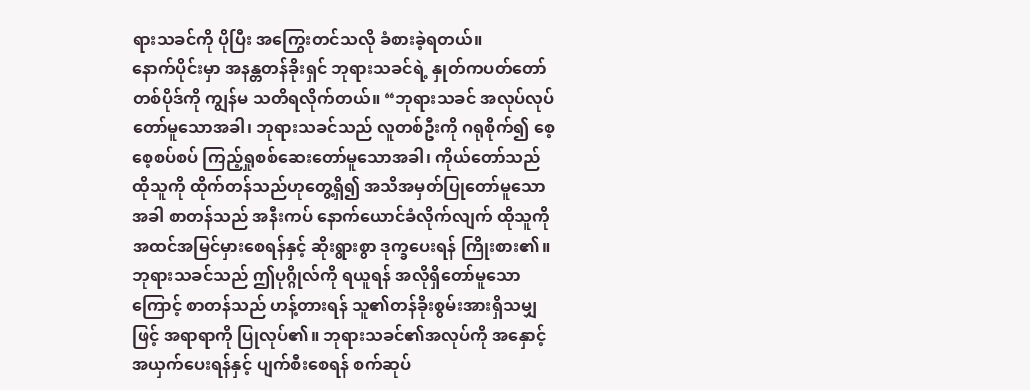ရားသခင်ကို ပိုပြီး အကြွေးတင်သလို ခံစားခဲ့ရတယ်။
နောက်ပိုင်းမှာ အနန္တတန်ခိုးရှင် ဘုရားသခင်ရဲ့ နှုတ်ကပတ်တော်တစ်ပိုဒ်ကို ကျွန်မ သတိရလိုက်တယ်။ “ဘုရားသခင် အလုပ်လုပ်တော်မူသောအခါ၊ ဘုရားသခင်သည် လူတစ်ဦးကို ဂရုစိုက်၍ စေ့စေ့စပ်စပ် ကြည့်ရှုစစ်ဆေးတော်မူသောအခါ၊ ကိုယ်တော်သည် ထိုသူကို ထိုက်တန်သည်ဟုတွေ့ရှိ၍ အသိအမှတ်ပြုတော်မူသောအခါ စာတန်သည် အနီးကပ် နောက်ယောင်ခံလိုက်လျက် ထိုသူကို အထင်အမြင်မှားစေရန်နှင့် ဆိုးရွားစွာ ဒုက္ခပေးရန် ကြိုးစား၏။ ဘုရားသခင်သည် ဤပုဂ္ဂိုလ်ကို ရယူရန် အလိုရှိတော်မူသောကြောင့် စာတန်သည် ဟန့်တားရန် သူ၏တန်ခိုးစွမ်းအားရှိသမျှဖြင့် အရာရာကို ပြုလုပ်၏။ ဘုရားသခင်၏အလုပ်ကို အနှောင့်အယှက်ပေးရန်နှင့် ပျက်စီးစေရန် စက်ဆုပ်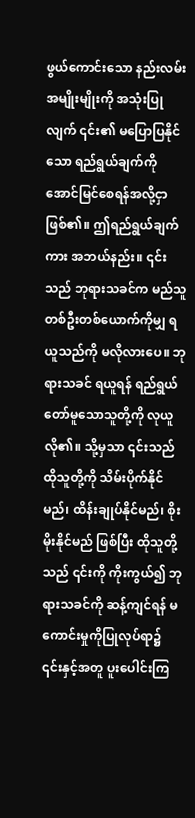ဖွယ်ကောင်းသော နည်းလမ်းအမျိုးမျိုးကို အသုံးပြုလျက် ၎င်း၏ မပြောပြနိုင်သော ရည်ရွယ်ချက်ကို အောင်မြင်စေရန်အလို့ငှာ ဖြစ်၏။ ဤရည်ရွယ်ချက်ကား အဘယ်နည်း။ ၎င်းသည် ဘုရားသခင်က မည်သူတစ်ဦးတစ်ယောက်ကိုမျှ ရယူသည်ကို မလိုလားပေ။ ဘုရားသခင် ရယူရန် ရည်ရွယ်တော်မူသောသူတို့ကို လုယူလို၏။ သို့မှသာ ၎င်းသည် ထိုသူတို့ကို သိမ်းပိုက်နိုင်မည်၊ ထိန်းချုပ်နိုင်မည်၊ စိုးမိုးနိုင်မည် ဖြစ်ပြီး ထိုသူတို့သည် ၎င်းကို ကိုးကွယ်၍ ဘုရားသခင်ကို ဆန့်ကျင်ရန် မကောင်းမှုကိုပြုလုပ်ရာ၌ ၎င်းနှင့်အတူ ပူးပေါင်းကြ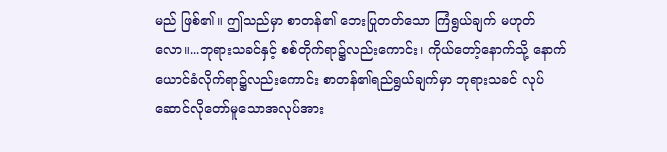မည် ဖြစ်၏။ ဤသည်မှာ စာတန်၏ ဘေးပြုတတ်သော ကြံရွယ်ချက် မဟုတ်လော။...ဘုရားသခင်နှင့် စစ်တိုက်ရာ၌လည်းကောင်း၊ ကိုယ်တော့်နောက်သို့ နောက်ယောင်ခံလိုက်ရာ၌လည်းကောင်း စာတန်၏ရည်ရွယ်ချက်မှာ ဘုရားသခင် လုပ်ဆောင်လိုတော်မူသောအလုပ်အား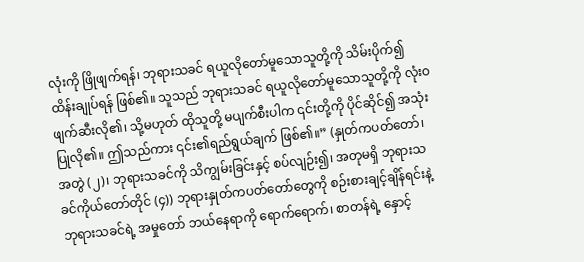လုံးကို ဖြိုဖျက်ရန်၊ ဘုရားသခင် ရယူလိုတော်မူသောသူတို့ကို သိမ်းပိုက်၍ ထိန်းချုပ်ရန် ဖြစ်၏။ သူသည် ဘုရားသခင် ရယူလိုတော်မူသောသူတို့ကို လုံးဝဖျက်ဆီးလို၏၊ သို့မဟုတ် ထိုသူတို့ မပျက်စီးပါက ၎င်းတို့ကို ပိုင်ဆိုင်၍ အသုံးပြုလို၏။ ဤသည်ကား ၎င်း၏ရည်ရွယ်ချက် ဖြစ်၏။” (နှုတ်ကပတ်တော်၊ အတွဲ (၂)၊ ဘုရားသခင်ကို သိကျွမ်းခြင်းနှင့် စပ်လျဉ်း၍၊ အတုမရှိ ဘုရားသခင်ကိုယ်တော်တိုင် (၄)) ဘုရားနှုတ်ကပတ်တော်တွေကို စဉ်းစားချင့်ချိန်ရင်းနဲ့ ဘုရားသခင်ရဲ့ အမှုတော် ဘယ်နေရာကို ရောက်ရောက်၊ စာတန်ရဲ့ နှောင့်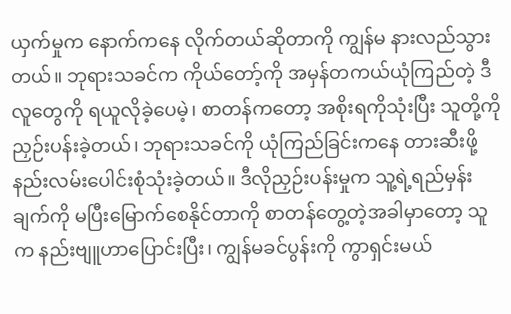ယှက်မှုက နောက်ကနေ လိုက်တယ်ဆိုတာကို ကျွန်မ နားလည်သွားတယ်။ ဘုရားသခင်က ကိုယ်တော့်ကို အမှန်တကယ်ယုံကြည်တဲ့ ဒီလူတွေကို ရယူလိုခဲ့ပေမဲ့၊ စာတန်ကတော့ အစိုးရကိုသုံးပြီး သူတို့ကို ညှဉ်းပန်းခဲ့တယ်၊ ဘုရားသခင်ကို ယုံကြည်ခြင်းကနေ တားဆီးဖို့ နည်းလမ်းပေါင်းစုံသုံးခဲ့တယ်။ ဒီလိုညှဉ်းပန်းမှုက သူ့ရဲ့ရည်မှန်းချက်ကို မပြီးမြောက်စေနိုင်တာကို စာတန်တွေ့တဲ့အခါမှာတော့ သူက နည်းဗျူဟာပြောင်းပြီး၊ ကျွန်မခင်ပွန်းကို ကွာရှင်းမယ်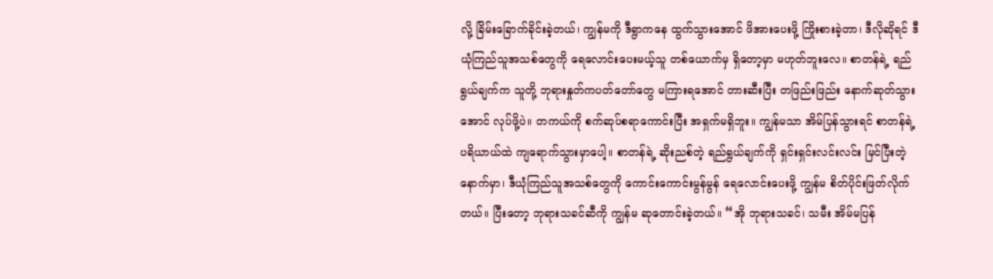လို့ ခြိမ်းခြောက်ခိုင်းခဲ့တယ်၊ ကျွန်မကို ဒီရွာကနေ ထွက်သွားအောင် ဖိအားပေးဖို့ ကြိုးစားခဲ့တာ၊ ဒီလိုဆိုရင် ဒီယုံကြည်သူအသစ်တွေကို ရေလောင်းပေးမယ့်သူ တစ်ယောက်မှ ရှိတော့မှာ မဟုတ်ဘူးလေ။ စာတန်ရဲ့ ရည်ရွယ်ချက်က သူတို့ ဘုရားနှုတ်ကပတ်တော်တွေ မကြားရအောင် တားဆီးပြီး တဖြည်းဖြည်း နောက်ဆုတ်သွားအောင် လုပ်ဖို့ပဲ။ တကယ်ကို စက်ဆုပ်စရာကောင်းပြီး အရှက်မရှိဘူး။ ကျွန်မသာ အိမ်ပြန်သွားရင် စာတန်ရဲ့ ပရိယာယ်ထဲ ကျရောက်သွားမှာပေါ့။ စာတန်ရဲ့ ဆိုးညစ်တဲ့ ရည်ရွယ်ချက်ကို ရှင်းရှင်းလင်းလင်း မြင်ပြီးတဲ့နောက်မှာ၊ ဒီယုံကြည်သူအသစ်တွေကို ကောင်းကောင်းမွန်မွန် ရေလောင်းပေးဖို့ ကျွန်မ စိတ်ပိုင်းဖြတ်လိုက်တယ်။ ပြီးတော့ ဘုရားသခင်ဆီကို ကျွန်မ ဆုတောင်းခဲ့တယ်။ “အို ဘုရားသခင်၊ သမီး အိမ်မပြန်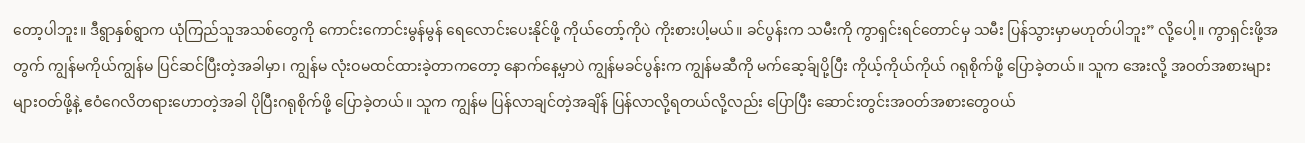တော့ပါဘူး။ ဒီရွာနှစ်ရွာက ယုံကြည်သူအသစ်တွေကို ကောင်းကောင်းမွန်မွန် ရေလောင်းပေးနိုင်ဖို့ ကိုယ်တော့်ကိုပဲ ကိုးစားပါ့မယ်။ ခင်ပွန်းက သမီးကို ကွာရှင်းရင်တောင်မှ သမီး ပြန်သွားမှာမဟုတ်ပါဘူး” လို့ပေါ့။ ကွာရှင်းဖို့အတွက် ကျွန်မကိုယ်ကျွန်မ ပြင်ဆင်ပြီးတဲ့အခါမှာ၊ ကျွန်မ လုံးဝမထင်ထားခဲ့တာကတော့ နောက်နေ့မှာပဲ ကျွန်မခင်ပွန်းက ကျွန်မဆီကို မက်ဆေ့ခ်ျပို့ပြီး ကိုယ့်ကိုယ်ကိုယ် ဂရုစိုက်ဖို့ ပြောခဲ့တယ်။ သူက အေးလို့ အဝတ်အစားများများဝတ်ဖို့နဲ့ ဧဝံဂေလိတရားဟောတဲ့အခါ ပိုပြီးဂရုစိုက်ဖို့ ပြောခဲ့တယ်။ သူက ကျွန်မ ပြန်လာချင်တဲ့အချိန် ပြန်လာလို့ရတယ်လို့လည်း ပြောပြီး ဆောင်းတွင်းအဝတ်အစားတွေဝယ်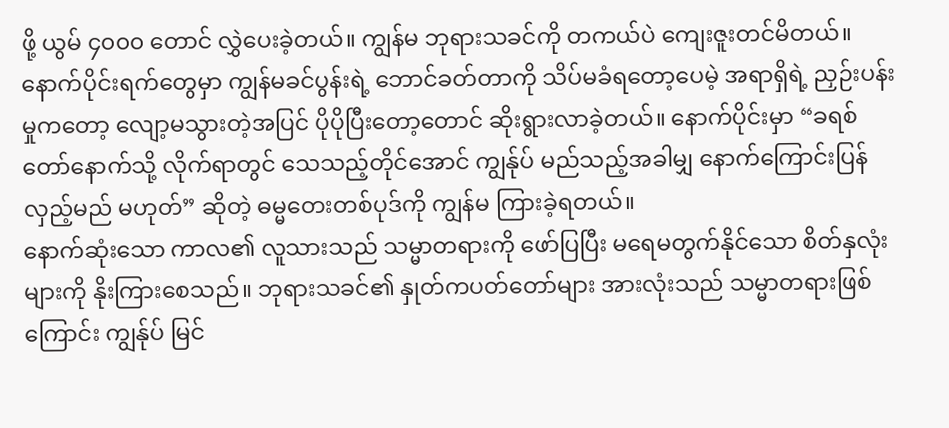ဖို့ ယွမ် ၄၀၀၀ တောင် လွှဲပေးခဲ့တယ်။ ကျွန်မ ဘုရားသခင်ကို တကယ်ပဲ ကျေးဇူးတင်မိတယ်။
နောက်ပိုင်းရက်တွေမှာ ကျွန်မခင်ပွန်းရဲ့ ဘောင်ခတ်တာကို သိပ်မခံရတော့ပေမဲ့ အရာရှိရဲ့ ညှဉ်းပန်းမှုကတော့ လျော့မသွားတဲ့အပြင် ပိုပိုပြီးတော့တောင် ဆိုးရွားလာခဲ့တယ်။ နောက်ပိုင်းမှာ “ခရစ်တော်နောက်သို့ လိုက်ရာတွင် သေသည့်တိုင်အောင် ကျွန်ုပ် မည်သည့်အခါမျှ နောက်ကြောင်းပြန်လှည့်မည် မဟုတ်” ဆိုတဲ့ ဓမ္မတေးတစ်ပုဒ်ကို ကျွန်မ ကြားခဲ့ရတယ်။
နောက်ဆုံးသော ကာလ၏ လူသားသည် သမ္မာတရားကို ဖော်ပြပြီး မရေမတွက်နိုင်သော စိတ်နှလုံးများကို နိုးကြားစေသည်။ ဘုရားသခင်၏ နှုတ်ကပတ်တော်များ အားလုံးသည် သမ္မာတရားဖြစ်ကြောင်း ကျွန်ုပ် မြင်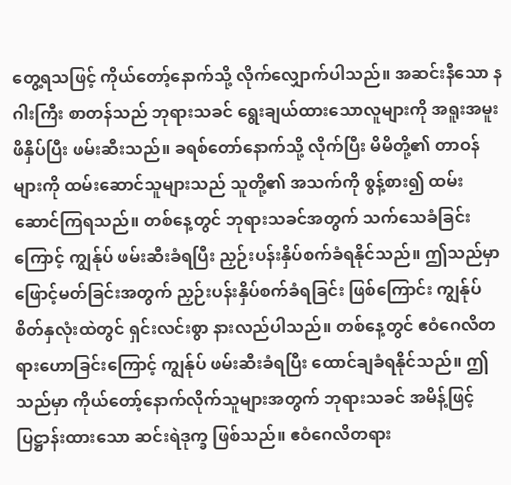တွေ့ရသဖြင့် ကိုယ်တော့်နောက်သို့ လိုက်လျှောက်ပါသည်။ အဆင်းနီသော နဂါးကြီး စာတန်သည် ဘုရားသခင် ရွေးချယ်ထားသောလူများကို အရူးအမူး ဖိနှိပ်ပြီး ဖမ်းဆီးသည်။ ခရစ်တော်နောက်သို့ လိုက်ပြီး မိမိတို့၏ တာဝန်များကို ထမ်းဆောင်သူများသည် သူတို့၏ အသက်ကို စွန့်စား၍ ထမ်းဆောင်ကြရသည်။ တစ်နေ့တွင် ဘုရားသခင်အတွက် သက်သေခံခြင်းကြောင့် ကျွန်ုပ် ဖမ်းဆီးခံရပြီး ညှဉ်းပန်းနှိပ်စက်ခံရနိုင်သည်။ ဤသည်မှာ ဖြောင့်မတ်ခြင်းအတွက် ညှဉ်းပန်းနှိပ်စက်ခံရခြင်း ဖြစ်ကြောင်း ကျွန်ုပ်စိတ်နှလုံးထဲတွင် ရှင်းလင်းစွာ နားလည်ပါသည်။ တစ်နေ့တွင် ဧဝံဂေလိတရားဟောခြင်းကြောင့် ကျွန်ုပ် ဖမ်းဆီးခံရပြီး ထောင်ချခံရနိုင်သည်။ ဤသည်မှာ ကိုယ်တော့်နောက်လိုက်သူများအတွက် ဘုရားသခင် အမိန့်ဖြင့်ပြဋ္ဌာန်းထားသော ဆင်းရဲဒုက္ခ ဖြစ်သည်။ ဧဝံဂေလိတရား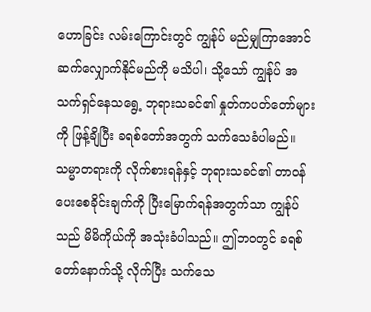ဟောခြင်း လမ်းကြောင်းတွင် ကျွန်ုပ် မည်မျှကြာအောင် ဆက်လျှောက်နိုင်မည်ကို မသိပါ၊ သို့သော် ကျွန်ုပ် အသက်ရှင်နေသရွေ့ ဘုရားသခင်၏ နှုတ်ကပတ်တော်များကို ဖြန့်ချိပြီး ခရစ်တော်အတွက် သက်သေခံပါမည်။ သမ္မာတရားကို လိုက်စားရန်နှင့် ဘုရားသခင်၏ တာဝန်ပေးစေခိုင်းချက်ကို ပြီးမြောက်ရန်အတွက်သာ ကျွန်ုပ်သည် မိမိကိုယ်ကို အသုံးခံပါသည်။ ဤဘဝတွင် ခရစ်တော်နောက်သို့ လိုက်ပြီး သက်သေ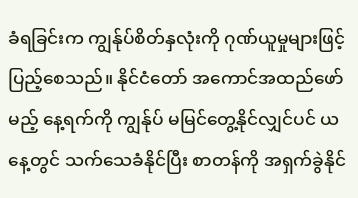ခံရခြင်းက ကျွန်ုပ်စိတ်နှလုံးကို ဂုဏ်ယူမှုများဖြင့် ပြည့်စေသည်။ နိုင်ငံတော် အကောင်အထည်ဖော်မည့် နေ့ရက်ကို ကျွန်ုပ် မမြင်တွေ့နိုင်လျှင်ပင် ယနေ့တွင် သက်သေခံနိုင်ပြီး စာတန်ကို အရှက်ခွဲနိုင်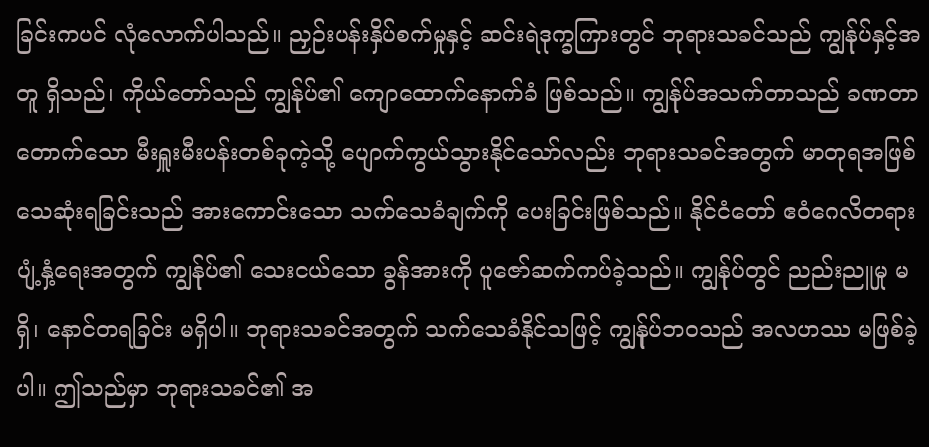ခြင်းကပင် လုံလောက်ပါသည်။ ညှဉ်းပန်းနှိပ်စက်မှုနှင့် ဆင်းရဲဒုက္ခကြားတွင် ဘုရားသခင်သည် ကျွန်ုပ်နှင့်အတူ ရှိသည်၊ ကိုယ်တော်သည် ကျွန်ုပ်၏ ကျောထောက်နောက်ခံ ဖြစ်သည်။ ကျွန်ုပ်အသက်တာသည် ခဏတာတောက်သော မီးရှူးမီးပန်းတစ်ခုကဲ့သို့ ပျောက်ကွယ်သွားနိုင်သော်လည်း ဘုရားသခင်အတွက် မာတုရအဖြစ် သေဆုံးရခြင်းသည် အားကောင်းသော သက်သေခံချက်ကို ပေးခြင်းဖြစ်သည်။ နိုင်ငံတော် ဧဝံဂေလိတရား ပျံ့နှံ့ရေးအတွက် ကျွန်ုပ်၏ သေးငယ်သော ခွန်အားကို ပူဇော်ဆက်ကပ်ခဲ့သည်။ ကျွန်ုပ်တွင် ညည်းညူမှု မရှိ၊ နောင်တရခြင်း မရှိပါ။ ဘုရားသခင်အတွက် သက်သေခံနိုင်သဖြင့် ကျွန်ုပ်ဘဝသည် အလဟဿ မဖြစ်ခဲ့ပါ။ ဤသည်မှာ ဘုရားသခင်၏ အ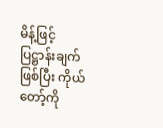မိန့်ဖြင့်ပြဋ္ဌာန်းချက်ဖြစ်ပြီး ကိုယ်တော့်ကို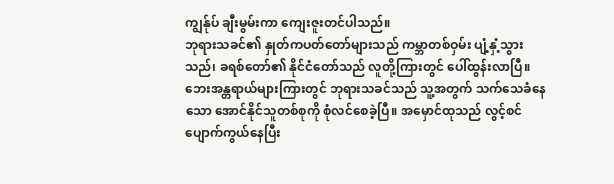ကျွန်ုပ် ချီးမွမ်းကာ ကျေးဇူးတင်ပါသည်။
ဘုရားသခင်၏ နှုတ်ကပတ်တော်များသည် ကမ္ဘာတစ်ဝှမ်း ပျံ့နှံ့သွားသည်၊ ခရစ်တော်၏ နိုင်ငံတော်သည် လူတို့ကြားတွင် ပေါ်ထွန်းလာပြီ။ ဘေးအန္တရာယ်များကြားတွင် ဘုရားသခင်သည် သူ့အတွက် သက်သေခံနေသော အောင်နိုင်သူတစ်စုကို စုံလင်စေခဲ့ပြီ။ အမှောင်ထုသည် လွင့်စင်ပျောက်ကွယ်နေပြီး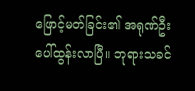ဖြောင့်မတ်ခြင်း၏ အရုဏ်ဦး ပေါ်ထွန်းလာပြီ။ ဘုရားသခင်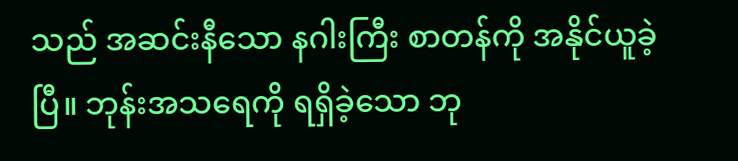သည် အဆင်းနီသော နဂါးကြီး စာတန်ကို အနိုင်ယူခဲ့ပြီ။ ဘုန်းအသရေကို ရရှိခဲ့သော ဘု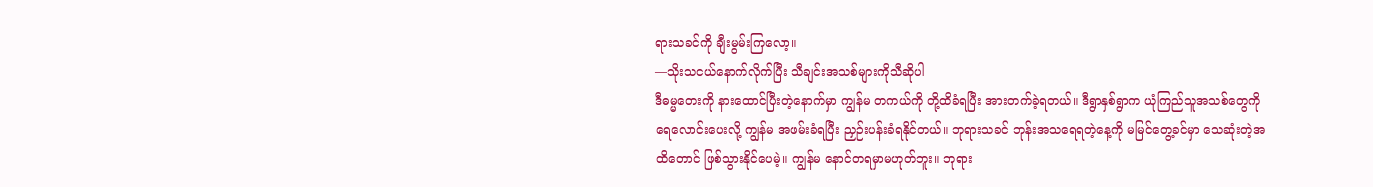ရားသခင်ကို ချီးမွမ်းကြလော့။
—သိုးသငယ်နောက်လိုက်ပြီး သီချင်းအသစ်များကိုသီဆိုပါ
ဒီဓမ္မတေးကို နားထောင်ပြီးတဲ့နောက်မှာ ကျွန်မ တကယ်ကို တို့ထိခံရပြီး အားတက်ခဲ့ရတယ်။ ဒီရွာနှစ်ရွာက ယုံကြည်သူအသစ်တွေကို ရေလောင်းပေးလို့ ကျွန်မ အဖမ်းခံရပြီး ညှဉ်းပန်းခံရနိုင်တယ်။ ဘုရားသခင် ဘုန်းအသရေရတဲ့နေ့ကို မမြင်တွေ့ခင်မှာ သေဆုံးတဲ့အထိတောင် ဖြစ်သွားနိုင်ပေမဲ့။ ကျွန်မ နောင်တရမှာမဟုတ်ဘူး။ ဘုရား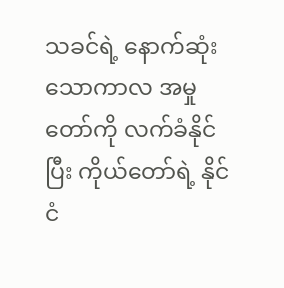သခင်ရဲ့ နောက်ဆုံးသောကာလ အမှုတော်ကို လက်ခံနိုင်ပြီး ကိုယ်တော်ရဲ့ နိုင်ငံ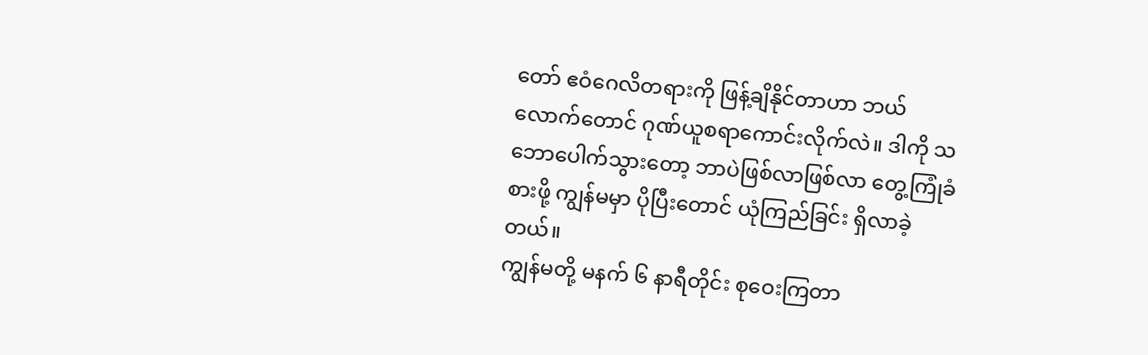တော် ဧဝံဂေလိတရားကို ဖြန့်ချိနိုင်တာဟာ ဘယ်လောက်တောင် ဂုဏ်ယူစရာကောင်းလိုက်လဲ။ ဒါကို သဘောပေါက်သွားတော့ ဘာပဲဖြစ်လာဖြစ်လာ တွေ့ကြုံခံစားဖို့ ကျွန်မမှာ ပိုပြီးတောင် ယုံကြည်ခြင်း ရှိလာခဲ့တယ်။
ကျွန်မတို့ မနက် ၆ နာရီတိုင်း စုဝေးကြတာ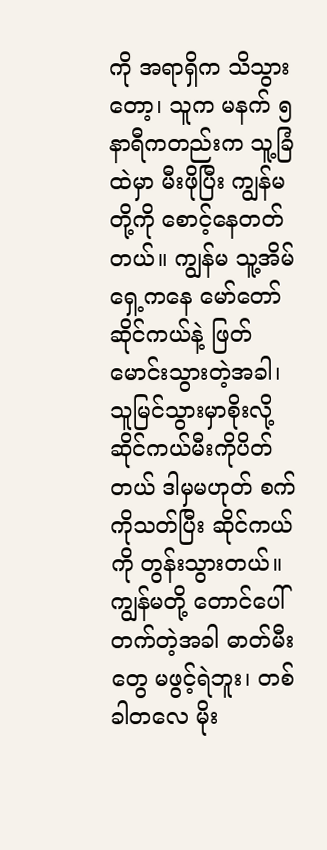ကို အရာရှိက သိသွားတော့၊ သူက မနက် ၅ နာရီကတည်းက သူ့ခြံထဲမှာ မီးဖိုပြီး ကျွန်မတို့ကို စောင့်နေတတ်တယ်။ ကျွန်မ သူ့အိမ်ရှေ့ကနေ မော်တော်ဆိုင်ကယ်နဲ့ ဖြတ်မောင်းသွားတဲ့အခါ၊ သူမြင်သွားမှာစိုးလို့ ဆိုင်ကယ်မီးကိုပိတ်တယ် ဒါမှမဟုတ် စက်ကိုသတ်ပြီး ဆိုင်ကယ်ကို တွန်းသွားတယ်။ ကျွန်မတို့ တောင်ပေါ်တက်တဲ့အခါ ဓာတ်မီးတွေ မဖွင့်ရဲဘူး၊ တစ်ခါတလေ မိုး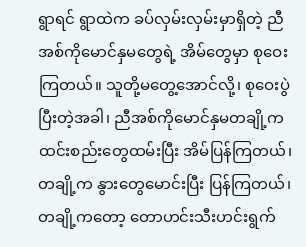ရွာရင် ရွာထဲက ခပ်လှမ်းလှမ်းမှာရှိတဲ့ ညီအစ်ကိုမောင်နှမတွေရဲ့ အိမ်တွေမှာ စုဝေးကြတယ်။ သူတို့မတွေ့အောင်လို့၊ စုဝေးပွဲပြီးတဲ့အခါ၊ ညီအစ်ကိုမောင်နှမတချို့က ထင်းစည်းတွေထမ်းပြီး အိမ်ပြန်ကြတယ်၊ တချို့က နွားတွေမောင်းပြီး ပြန်ကြတယ်၊ တချို့ကတော့ တောဟင်းသီးဟင်းရွက်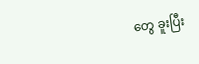တွေ ခူးပြီး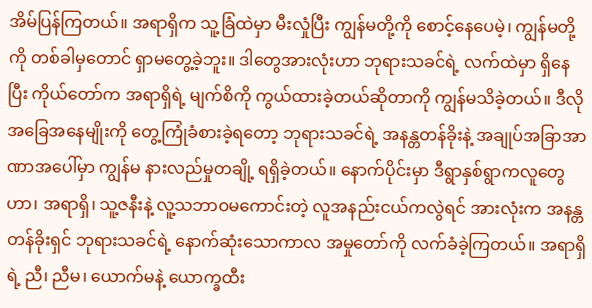အိမ်ပြန်ကြတယ်။ အရာရှိက သူ့ခြံထဲမှာ မီးလှုံပြီး ကျွန်မတို့ကို စောင့်နေပေမဲ့၊ ကျွန်မတို့ကို တစ်ခါမှတောင် ရှာမတွေ့ခဲ့ဘူး။ ဒါတွေအားလုံးဟာ ဘုရားသခင်ရဲ့ လက်ထဲမှာ ရှိနေပြီး ကိုယ်တော်က အရာရှိရဲ့ မျက်စိကို ကွယ်ထားခဲ့တယ်ဆိုတာကို ကျွန်မသိခဲ့တယ်။ ဒီလိုအခြေအနေမျိုးကို တွေ့ကြုံခံစားခဲ့ရတော့ ဘုရားသခင်ရဲ့ အနန္တတန်ခိုးနဲ့ အချုပ်အခြာအာဏာအပေါ်မှာ ကျွန်မ နားလည်မှုတချို့ ရရှိခဲ့တယ်။ နောက်ပိုင်းမှာ ဒီရွာနှစ်ရွာကလူတွေဟာ၊ အရာရှိ၊ သူ့ဇနီးနဲ့ လူ့သဘာဝမကောင်းတဲ့ လူအနည်းငယ်ကလွဲရင် အားလုံးက အနန္တတန်ခိုးရှင် ဘုရားသခင်ရဲ့ နောက်ဆုံးသောကာလ အမှုတော်ကို လက်ခံခဲ့ကြတယ်။ အရာရှိရဲ့ ညီ၊ ညီမ၊ ယောက်မနဲ့ ယောက္ခထီး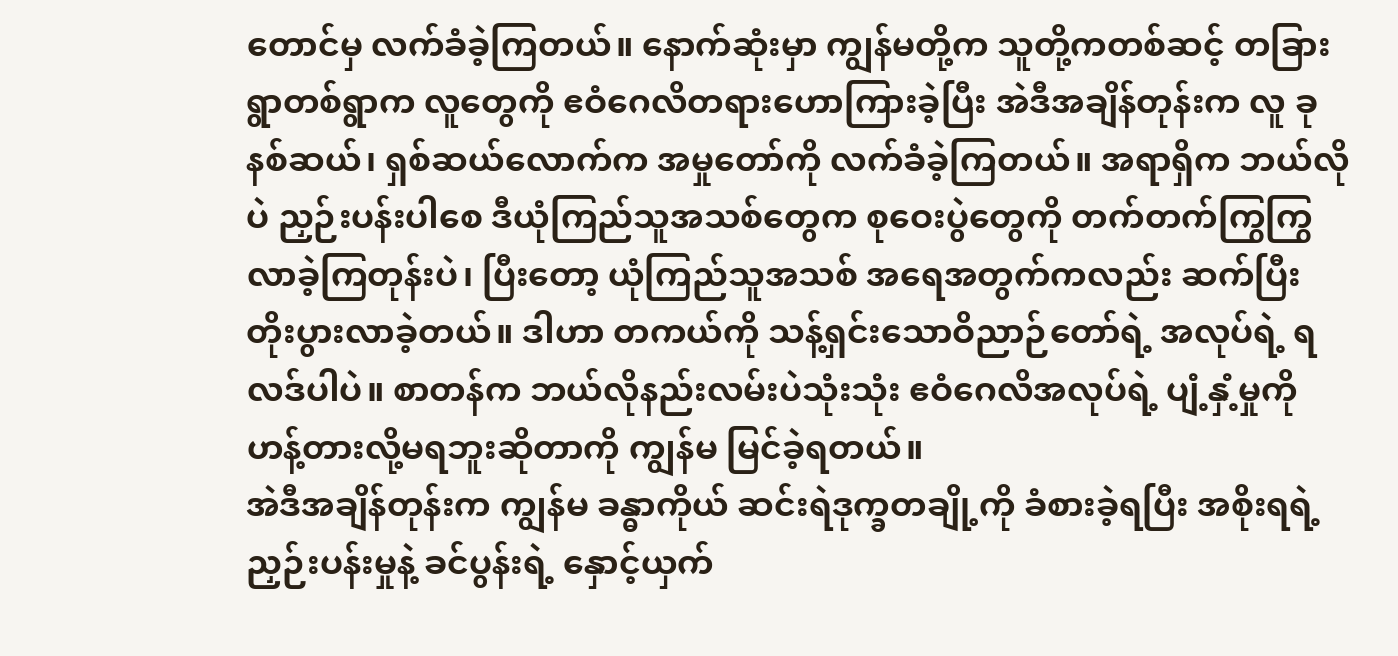တောင်မှ လက်ခံခဲ့ကြတယ်။ နောက်ဆုံးမှာ ကျွန်မတို့က သူတို့ကတစ်ဆင့် တခြားရွာတစ်ရွာက လူတွေကို ဧဝံဂေလိတရားဟောကြားခဲ့ပြီး အဲဒီအချိန်တုန်းက လူ ခုနစ်ဆယ်၊ ရှစ်ဆယ်လောက်က အမှုတော်ကို လက်ခံခဲ့ကြတယ်။ အရာရှိက ဘယ်လိုပဲ ညှဉ်းပန်းပါစေ ဒီယုံကြည်သူအသစ်တွေက စုဝေးပွဲတွေကို တက်တက်ကြွကြွ လာခဲ့ကြတုန်းပဲ၊ ပြီးတော့ ယုံကြည်သူအသစ် အရေအတွက်ကလည်း ဆက်ပြီး တိုးပွားလာခဲ့တယ်။ ဒါဟာ တကယ်ကို သန့်ရှင်းသောဝိညာဉ်တော်ရဲ့ အလုပ်ရဲ့ ရလဒ်ပါပဲ။ စာတန်က ဘယ်လိုနည်းလမ်းပဲသုံးသုံး ဧဝံဂေလိအလုပ်ရဲ့ ပျံ့နှံ့မှုကို ဟန့်တားလို့မရဘူးဆိုတာကို ကျွန်မ မြင်ခဲ့ရတယ်။
အဲဒီအချိန်တုန်းက ကျွန်မ ခန္ဓာကိုယ် ဆင်းရဲဒုက္ခတချို့ကို ခံစားခဲ့ရပြီး အစိုးရရဲ့ ညှဉ်းပန်းမှုနဲ့ ခင်ပွန်းရဲ့ နှောင့်ယှက်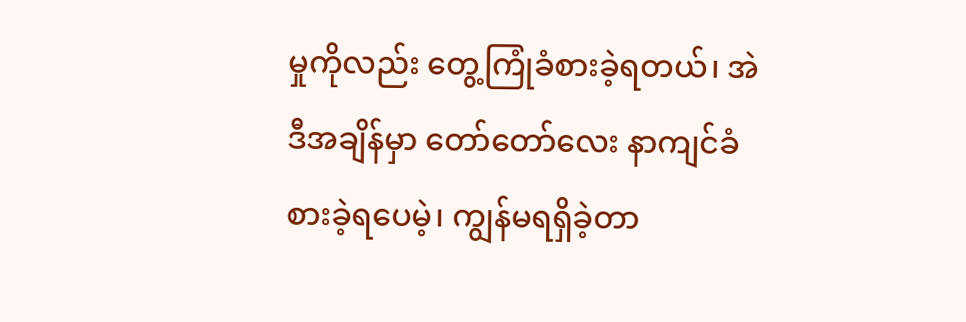မှုကိုလည်း တွေ့ကြုံခံစားခဲ့ရတယ်၊ အဲဒီအချိန်မှာ တော်တော်လေး နာကျင်ခံစားခဲ့ရပေမဲ့၊ ကျွန်မရရှိခဲ့တာ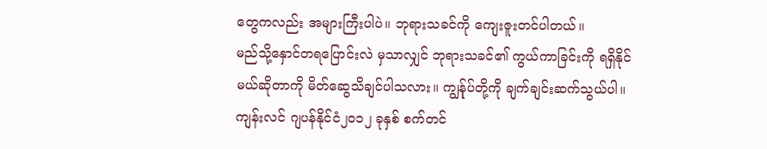တွေကလည်း အများကြီးပါပဲ။ ဘုရားသခင်ကို ကျေးဇူးတင်ပါတယ်။
မည်သို့နှောင်တရပြောင်းလဲ မှသာလျှင် ဘုရားသခင်၏ ကွယ်ကာခြင်းကို ရရှိနိုင်မယ်ဆိုတာကို မိတ်ဆွေသိချင်ပါသလား။ ကျွန်ုပ်တို့ကို ချက်ချင်းဆက်သွယ်ပါ။
ကျန်းလင် ဂျပန်နိုင်ငံ၂၀၁၂ ခုနှစ် စက်တင်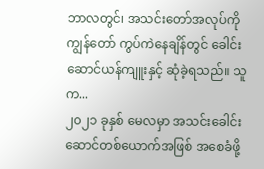ဘာလတွင်၊ အသင်းတော်အလုပ်ကို ကျွန်တော် ကွပ်ကဲနေချိန်တွင် ခေါင်းဆောင်ယန်ကျူးနှင့် ဆုံခဲ့ရသည်။ သူက...
၂၀၂၁ ခုနှစ် မေလမှာ အသင်းခေါင်းဆောင်တစ်ယောက်အဖြစ် အစေခံဖို့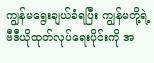ကျွန်မရွေးချယ်ခံရပြီး ကျွန်မတို့ရဲ့ဗီဒီယိုထုတ်လုပ်ရေးပိုင်းကို အ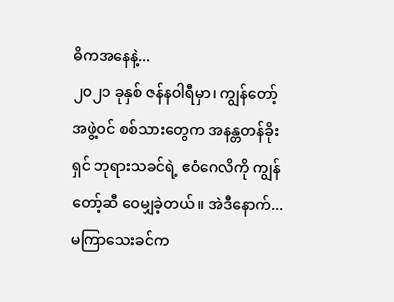ဓိကအနေနဲ့...
၂၀၂၁ ခုနှစ် ဇန်နဝါရီမှာ၊ ကျွန်တော့် အဖွဲ့ဝင် စစ်သားတွေက အနန္တတန်ခိုးရှင် ဘုရားသခင်ရဲ့ ဧဝံဂေလိကို ကျွန်တော့်ဆီ ဝေမျှခဲ့တယ်။ အဲဒီနောက်...
မကြာသေးခင်က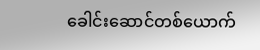ခေါင်းဆောင်တစ်ယောက်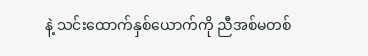နဲ့ သင်းထောက်နှစ်ယောက်ကို ညီအစ်မတစ်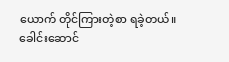ယောက် တိုင်ကြားတဲ့စာ ရခဲ့တယ်။ ခေါင်းဆောင်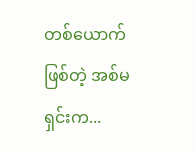တစ်ယောက်ဖြစ်တဲ့ အစ်မရှင်းက...